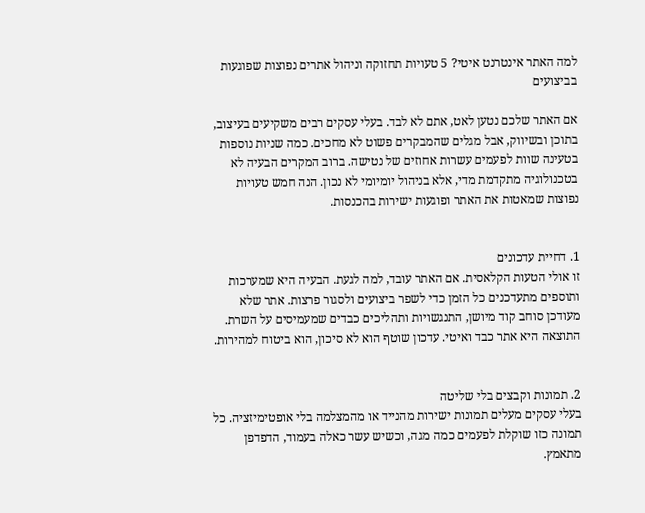למה האתר אינטרנט איטי? 5 טעויות תחזוקה וניהול אתרים נפוצות שפוגעות בביצועים

אם האתר שלכם נטען לאט, אתם לא לבד. בעלי עסקים רבים משקיעים בעיצוב, בתוכן ובשיווק, אבל מגלים שהמבקרים פשוט לא מחכים. כמה שניות נוספות בטעינה שוות לפעמים עשרות אחוזים של נטישה. ברוב המקרים הבעיה לא בטכנולוגיה מתקדמת מדי, אלא בניהול יומיומי לא נכון. הנה חמש טעויות נפוצות שמאטות את האתר ופוגעות ישירות בהכנסות.


1. דחיית עדכונים
זו אולי הטעות הקלאסית. אם האתר עובד, למה לגעת. הבעיה היא שמערכות ותוספים מתעדכנים כל הזמן כדי לשפר ביצועים ולסגור פרצות. אתר שלא מעודכן סוחב קוד מיושן, התנגשויות ותהליכים כבדים שמעמיסים על השרת. התוצאה היא אתר כבד ואיטי. עדכון שוטף הוא לא סיכון, הוא ביטוח למהירות.


2. תמונות וקבצים בלי שליטה
בעלי עסקים מעלים תמונות ישירות מהנייד או מהמצלמה בלי אופטימיזציה. כל תמונה כזו שוקלת לפעמים כמה מגה, וכשיש עשר כאלה בעמוד, הדפדפן מתאמץ.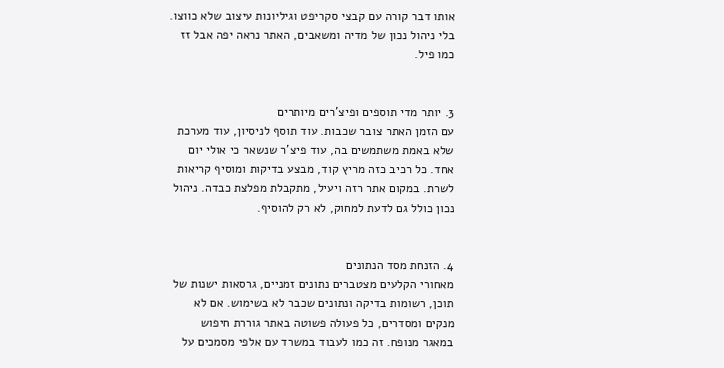אותו דבר קורה עם קבצי סקריפט וגיליונות עיצוב שלא כווצו. בלי ניהול נכון של מדיה ומשאבים, האתר נראה יפה אבל זז כמו פיל.


3. יותר מדי תוספים ופיצ’רים מיותרים
עם הזמן האתר צובר שכבות. עוד תוסף לניסיון, עוד מערכת שלא באמת משתמשים בה, עוד פיצ’ר שנשאר כי אולי יום אחד. כל רכיב כזה מריץ קוד, מבצע בדיקות ומוסיף קריאות לשרת. במקום אתר רזה ויעיל, מתקבלת מפלצת כבדה. ניהול נכון כולל גם לדעת למחוק, לא רק להוסיף.


4. הזנחת מסד הנתונים
מאחורי הקלעים מצטברים נתונים זמניים, גרסאות ישנות של תוכן, רשומות בדיקה ונתונים שכבר לא בשימוש. אם לא מנקים ומסדרים, כל פעולה פשוטה באתר גוררת חיפוש במאגר מנופח. זה כמו לעבוד במשרד עם אלפי מסמכים על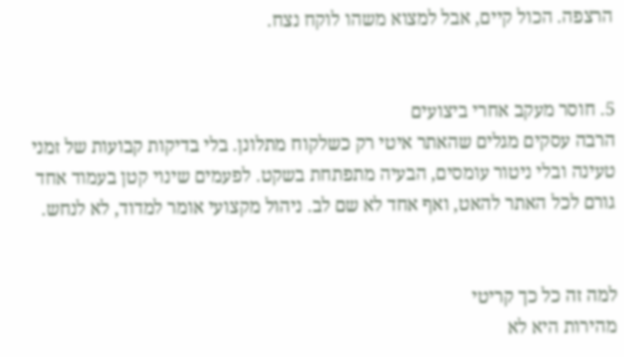הרצפה. הכול קיים, אבל למצוא משהו לוקח נצח.


5. חוסר מעקב אחרי ביצועים
הרבה עסקים מגלים שהאתר איטי רק כשלקוח מתלונן. בלי בדיקות קבועות של זמני טעינה ובלי ניטור עומסים, הבעיה מתפתחת בשקט. לפעמים שינוי קטן בעמוד אחד גורם לכל האתר להאט, ואף אחד לא שם לב. ניהול מקצועי אומר למדוד, לא לנחש.


למה זה כל כך קריטי
מהירות היא לא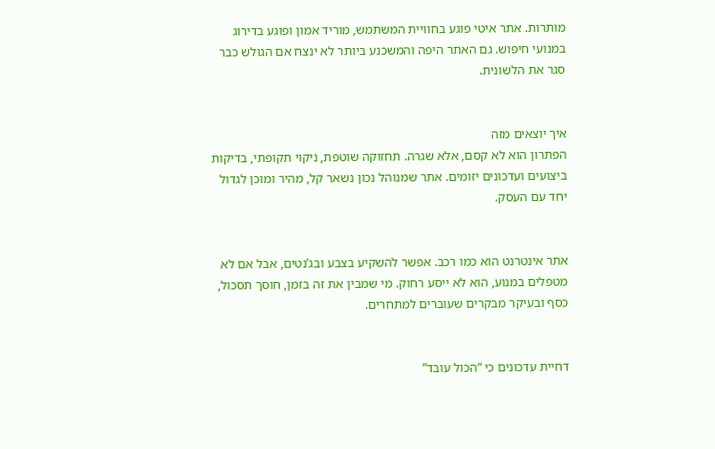מותרות. אתר איטי פוגע בחוויית המשתמש, מוריד אמון ופוגע בדירוג במנועי חיפוש. גם האתר היפה והמשכנע ביותר לא ינצח אם הגולש כבר סגר את הלשונית.


איך יוצאים מזה
הפתרון הוא לא קסם, אלא שגרה. תחזוקה שוטפת, ניקוי תקופתי, בדיקות ביצועים ועדכונים יזומים. אתר שמנוהל נכון נשאר קל, מהיר ומוכן לגדול יחד עם העסק.


אתר אינטרנט הוא כמו רכב. אפשר להשקיע בצבע ובג’נטים, אבל אם לא מטפלים במנוע, הוא לא ייסע רחוק. מי שמבין את זה בזמן, חוסך תסכול, כסף ובעיקר מבקרים שעוברים למתחרים.


דחיית עדכונים כי “הכול עובד”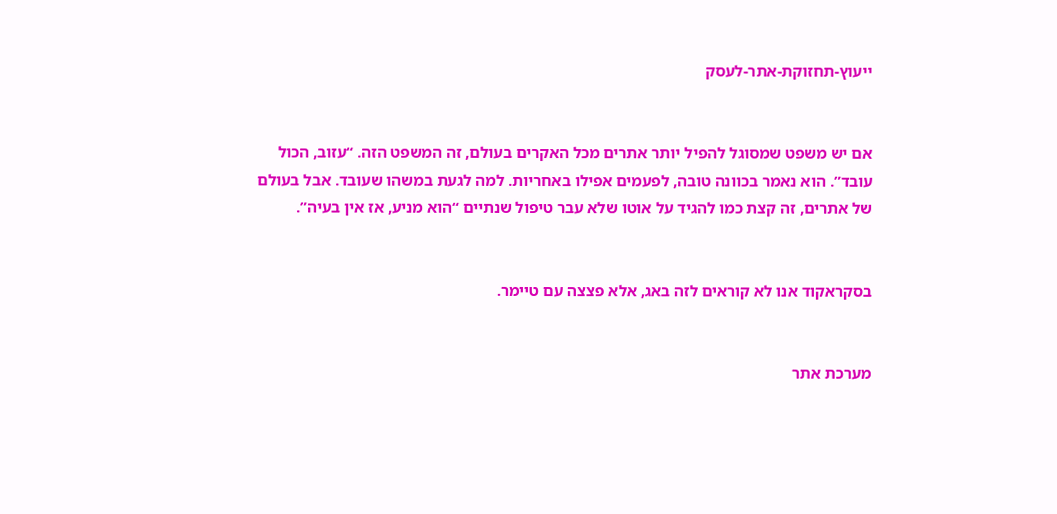ייעוץ-תחזוקת-אתר-לעסק


אם יש משפט שמסוגל להפיל יותר אתרים מכל האקרים בעולם, זה המשפט הזה. “עזוב, הכול עובד”. הוא נאמר בכוונה טובה, לפעמים אפילו באחריות. למה לגעת במשהו שעובד. אבל בעולם של אתרים, זה קצת כמו להגיד על אוטו שלא עבר טיפול שנתיים “הוא מניע, אז אין בעיה”.


בסקראקוד אנו לא קוראים לזה באג, אלא פצצה עם טיימר.


מערכת אתר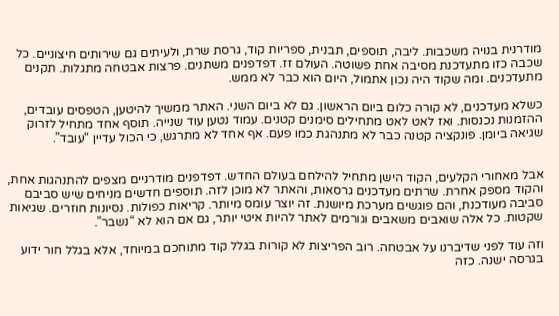מודרנית בנויה משכבות. ליבה, תוספים, תבנית, ספריות קוד, גרסת שרת, ולעיתים גם שירותים חיצוניים. כל שכבה כזו מתעדכנת מסיבה אחת פשוטה. העולם זז. דפדפנים משתנים. פרצות אבטחה מתגלות. תקנים מתעדכנים. ומה שקוד היה נכון אתמול, היום הוא כבר לא ממש.

כשלא מעדכנים, לא קורה כלום ביום הראשון. גם לא ביום השני. האתר ממשיך להיטען, הטפסים עובדים, ההזמנות נכנסות. ואז לאט לאט מתחילים סימנים קטנים. עמוד נטען עוד שנייה. תוסף אחד מתחיל לזרוק שגיאה ביומן. פונקציה קטנה כבר לא מתנהגת כמו פעם. אף אחד לא מתרגש, כי הכול עדיין “עובד”.


אבל מאחורי הקלעים, הקוד הישן מתחיל להילחם בעולם החדש. דפדפנים מודרניים מצפים להתנהגות אחת, והקוד מספק אחרת. שרתים מעדכנים גרסאות, והאתר לא מוכן לזה. תוספים חדשים מניחים שיש סביבם סביבה מעודכנת, והם פוגשים מערכת מיושנת. זה יוצר עומס מיותר. קריאות כפולות. נסיונות חוזרים. שגיאות שקטות. כל אלה שואבים משאבים וגורמים לאתר להיות איטי יותר, גם אם הוא לא “נשבר”.

וזה עוד לפני שדיברנו על אבטחה. רוב הפריצות לא קורות בגלל קוד מתוחכם במיוחד, אלא בגלל חור ידוע בגרסה ישנה. כזה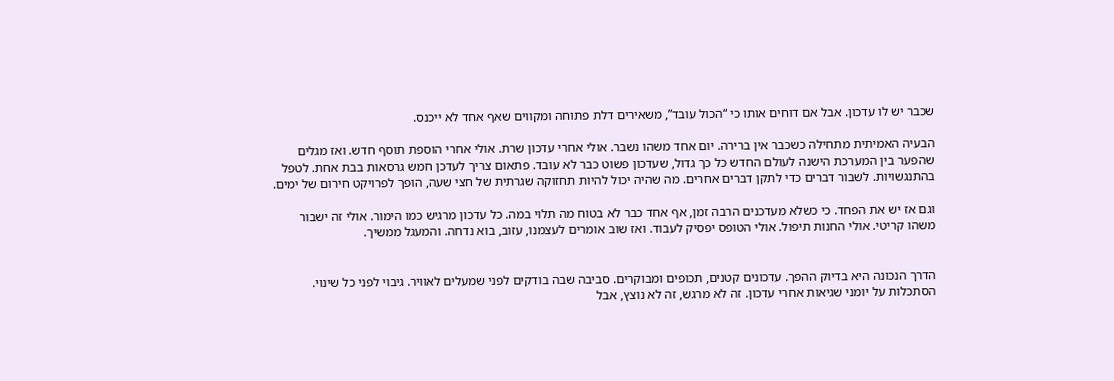שכבר יש לו עדכון. אבל אם דוחים אותו כי “הכול עובד”, משאירים דלת פתוחה ומקווים שאף אחד לא ייכנס.

הבעיה האמיתית מתחילה כשכבר אין ברירה. יום אחד משהו נשבר. אולי אחרי עדכון שרת. אולי אחרי הוספת תוסף חדש. ואז מגלים שהפער בין המערכת הישנה לעולם החדש כל כך גדול, שעדכון פשוט כבר לא עובד. פתאום צריך לעדכן חמש גרסאות בבת אחת. לטפל בהתנגשויות. לשבור דברים כדי לתקן דברים אחרים. מה שהיה יכול להיות תחזוקה שגרתית של חצי שעה, הופך לפרויקט חירום של ימים.

וגם אז יש את הפחד. כי כשלא מעדכנים הרבה זמן, אף אחד כבר לא בטוח מה תלוי במה. כל עדכון מרגיש כמו הימור. אולי זה ישבור משהו קריטי. אולי החנות תיפול. אולי הטופס יפסיק לעבוד. ואז שוב אומרים לעצמנו, עזוב, בוא נדחה. והמעגל ממשיך.


הדרך הנכונה היא בדיוק ההפך. עדכונים קטנים, תכופים ומבוקרים. סביבה שבה בודקים לפני שמעלים לאוויר. גיבוי לפני כל שינוי. הסתכלות על יומני שגיאות אחרי עדכון. זה לא מרגש, זה לא נוצץ, אבל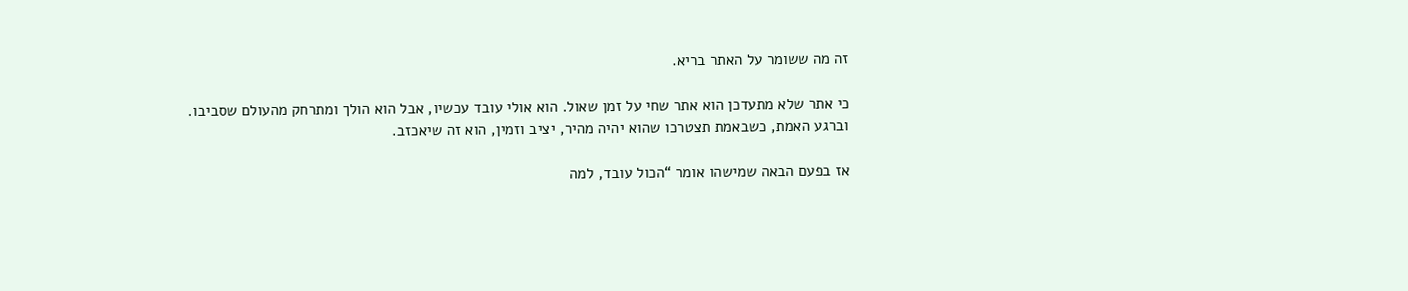זה מה ששומר על האתר בריא.

כי אתר שלא מתעדכן הוא אתר שחי על זמן שאול. הוא אולי עובד עכשיו, אבל הוא הולך ומתרחק מהעולם שסביבו. וברגע האמת, כשבאמת תצטרכו שהוא יהיה מהיר, יציב וזמין, הוא זה שיאכזב.

אז בפעם הבאה שמישהו אומר “הכול עובד, למה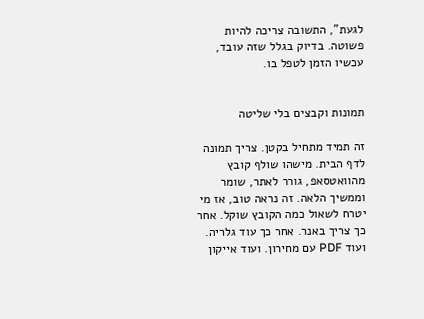לגעת”, התשובה צריכה להיות פשוטה. בדיוק בגלל שזה עובד, עכשיו הזמן לטפל בו.


תמונות וקבצים בלי שליטה

זה תמיד מתחיל בקטן. צריך תמונה לדף הבית. מישהו שולף קובץ מהוואטסאפ, גורר לאתר, שומר וממשיך הלאה. זה נראה טוב, אז מי יטרח לשאול כמה הקובץ שוקל. אחר כך צריך באנר. אחר כך עוד גלריה. ועוד PDF עם מחירון. ועוד אייקון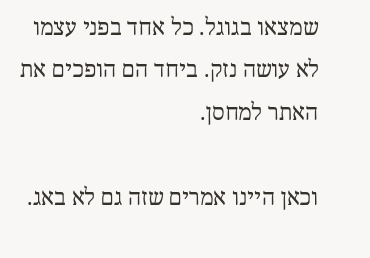שמצאו בגוגל. כל אחד בפני עצמו לא עושה נזק. ביחד הם הופכים את האתר למחסן.

וכאן היינו אמרים שזה גם לא באג.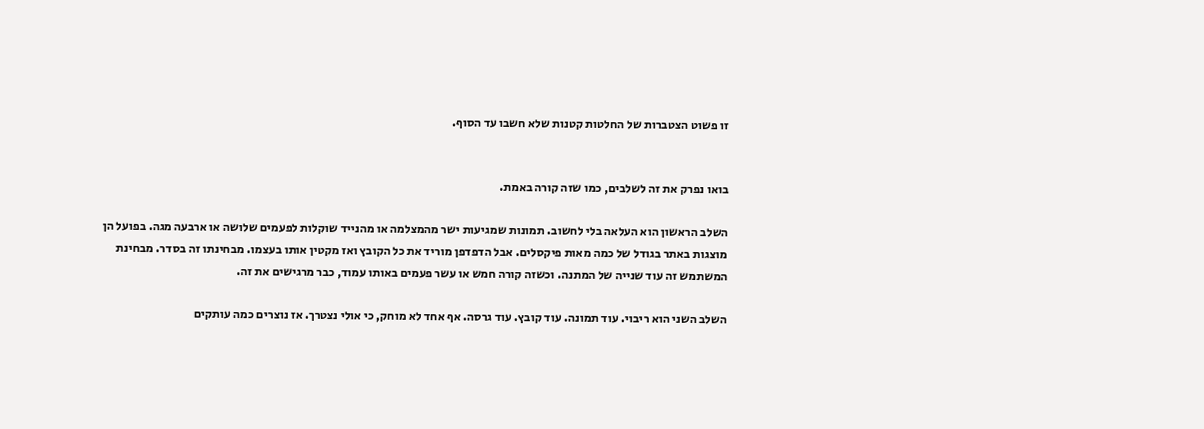זו פשוט הצטברות של החלטות קטנות שלא חשבו עד הסוף.


בואו נפרק את זה לשלבים, כמו שזה קורה באמת.

השלב הראשון הוא העלאה בלי לחשוב. תמונות שמגיעות ישר מהמצלמה או מהנייד שוקלות לפעמים שלושה או ארבעה מגה. בפועל הן מוצגות באתר בגודל של כמה מאות פיקסלים. אבל הדפדפן מוריד את כל הקובץ ואז מקטין אותו בעצמו. מבחינתו זה בסדר. מבחינת המשתמש זה עוד שנייה של המתנה. וכשזה קורה חמש או עשר פעמים באותו עמוד, כבר מרגישים את זה.

השלב השני הוא ריבוי. עוד תמונה. עוד קובץ. עוד גרסה. אף אחד לא מוחק, כי אולי נצטרך. אז נוצרים כמה עותקים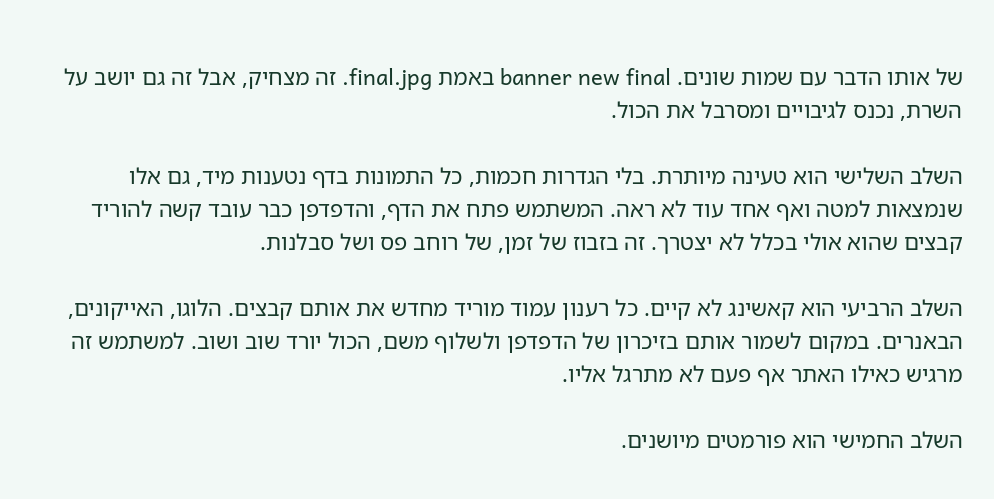של אותו הדבר עם שמות שונים. banner new final באמת final.jpg. זה מצחיק, אבל זה גם יושב על השרת, נכנס לגיבויים ומסרבל את הכול.

השלב השלישי הוא טעינה מיותרת. בלי הגדרות חכמות, כל התמונות בדף נטענות מיד, גם אלו שנמצאות למטה ואף אחד עוד לא ראה. המשתמש פתח את הדף, והדפדפן כבר עובד קשה להוריד קבצים שהוא אולי בכלל לא יצטרך. זה בזבוז של זמן, של רוחב פס ושל סבלנות.

השלב הרביעי הוא קאשינג לא קיים. כל רענון עמוד מוריד מחדש את אותם קבצים. הלוגו, האייקונים, הבאנרים. במקום לשמור אותם בזיכרון של הדפדפן ולשלוף משם, הכול יורד שוב ושוב. למשתמש זה מרגיש כאילו האתר אף פעם לא מתרגל אליו.

השלב החמישי הוא פורמטים מיושנים.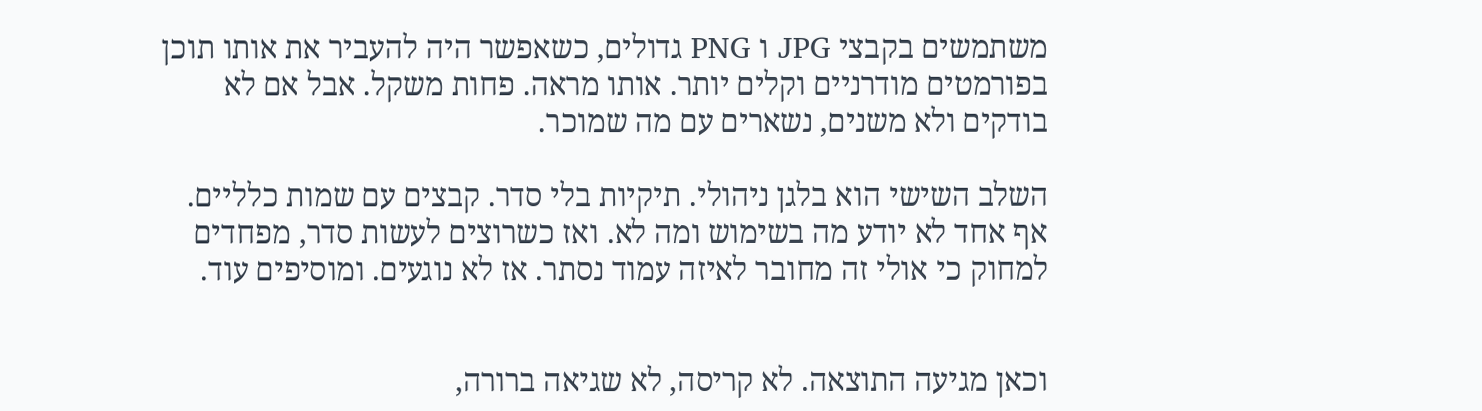משתמשים בקבצי JPG ו PNG גדולים, כשאפשר היה להעביר את אותו תוכן בפורמטים מודרניים וקלים יותר. אותו מראה. פחות משקל. אבל אם לא בודקים ולא משנים, נשארים עם מה שמוכר.

השלב השישי הוא בלגן ניהולי. תיקיות בלי סדר. קבצים עם שמות כלליים. אף אחד לא יודע מה בשימוש ומה לא. ואז כשרוצים לעשות סדר, מפחדים למחוק כי אולי זה מחובר לאיזה עמוד נסתר. אז לא נוגעים. ומוסיפים עוד.


וכאן מגיעה התוצאה. לא קריסה, לא שגיאה ברורה,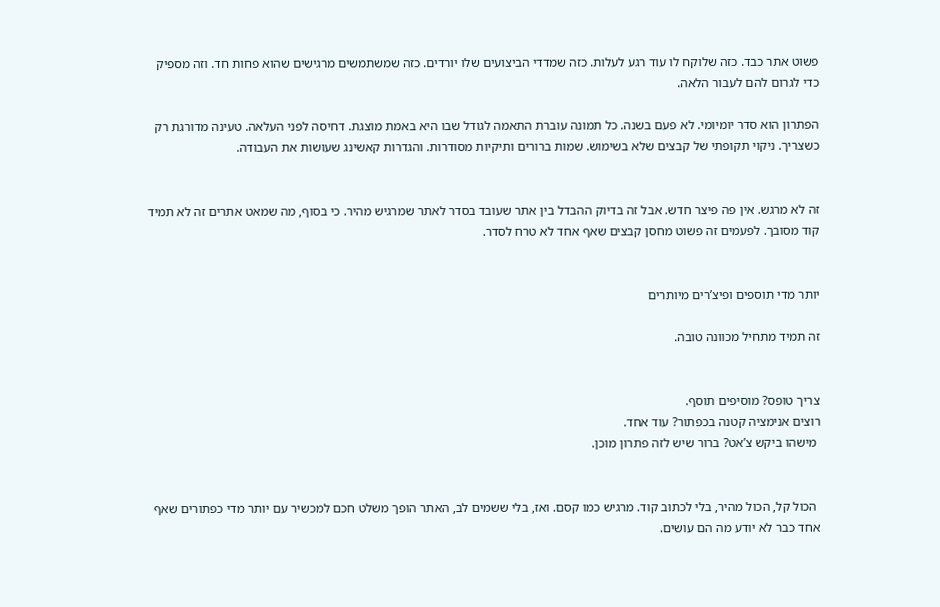פשוט אתר כבד. כזה שלוקח לו עוד רגע לעלות. כזה שמדדי הביצועים שלו יורדים. כזה שמשתמשים מרגישים שהוא פחות חד. וזה מספיק כדי לגרום להם לעבור הלאה.

הפתרון הוא סדר יומיומי. לא פעם בשנה. כל תמונה עוברת התאמה לגודל שבו היא באמת מוצגת. דחיסה לפני העלאה. טעינה מדורגת רק כשצריך. ניקוי תקופתי של קבצים שלא בשימוש. שמות ברורים ותיקיות מסודרות. והגדרות קאשינג שעושות את העבודה.


זה לא מרגש. אין פה פיצר חדש. אבל זה בדיוק ההבדל בין אתר שעובד בסדר לאתר שמרגיש מהיר. כי בסוף, מה שמאט אתרים זה לא תמיד קוד מסובך. לפעמים זה פשוט מחסן קבצים שאף אחד לא טרח לסדר.


יותר מדי תוספים ופיצ’רים מיותרים

זה תמיד מתחיל מכוונה טובה.


צריך טופס? מוסיפים תוסף.
רוצים אנימציה קטנה בכפתור? עוד אחד.
 מישהו ביקש צ’אט? ברור שיש לזה פתרון מוכן.


 הכול קל, הכול מהיר, בלי לכתוב קוד. מרגיש כמו קסם. ואז, בלי ששמים לב, האתר הופך משלט חכם למכשיר עם יותר מדי כפתורים שאף אחד כבר לא יודע מה הם עושים.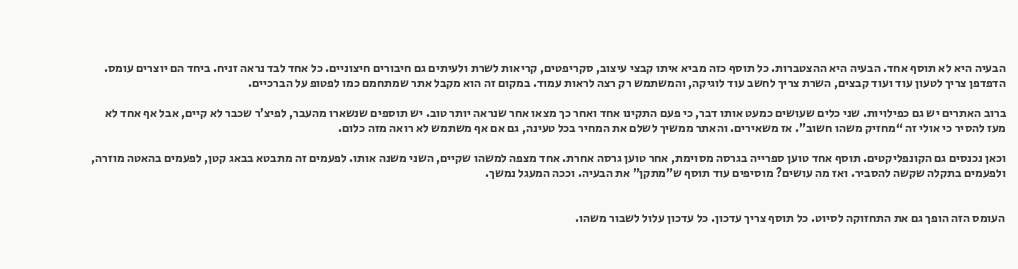הבעיה היא לא תוסף אחד. הבעיה היא ההצטברות. כל תוסף כזה מביא איתו קבצי עיצוב, סקריפטים, קריאות לשרת ולעיתים גם חיבורים חיצוניים. כל אחד לבד נראה זניח. ביחד הם יוצרים עומס. הדפדפן צריך לטעון עוד ועוד קבצים, השרת צריך לחשב עוד לוגיקה, והמשתמש רק רצה לראות עמוד. במקום זה הוא מקבל אתר שמתחמם כמו לפטופ על הברכיים.

ברוב האתרים יש גם כפילויות. שני כלים שעושים כמעט אותו דבר, כי פעם התקינו אחד ואחר כך מצאו אחר שנראה יותר טוב. יש תוספים שנשארו מהעבר, לפיצ’ר שכבר לא קיים, אבל אף אחד לא מעז להסיר כי אולי זה “מחזיק משהו חשוב”. אז משאירים. והאתר ממשיך לשלם את המחיר בכל טעינה, גם אם אף משתמש לא רואה מזה כלום.

וכאן נכנסים גם הקונפליקטים. תוסף אחד טוען ספרייה בגרסה מסוימת, אחר טוען גרסה אחרת. אחד מצפה למשהו שקיים, השני משנה אותו. לפעמים זה מתבטא בבאג קטן, לפעמים בהאטה מוזרה, ולפעמים בתקלה שקשה להסביר. ואז מה עושים? מוסיפים עוד תוסף ש”מתקן” את הבעיה. וככה המעגל נמשך.


העומס הזה הופך גם את התחזוקה לסיוט. כל תוסף צריך עדכון. כל עדכון עלול לשבור משהו.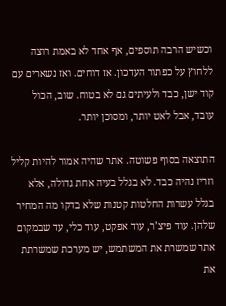וכשיש הרבה תוספים, אף אחד לא באמת רוצה ללחוץ על כפתור העדכון. אז דוחים. ואז נשארים עם קוד ישן, כבד ולעיתים גם לא בטוח. שוב, הכול עובד, אבל לאט יותר, ומסוכן יותר.

התוצאה בסוף פשוטה. אתר שהיה אמור להיות קליל וזריז נהיה כבד. לא בגלל בעיה אחת גדולה, אלא בגלל עשרות החלטות קטנות שלא בדקו מה המחיר שלהן. עוד פיצ’ר, עוד אפקט, עוד כלי, עד שבמקום אתר שמשרת את המשתמש, יש מערכת שמשרתת את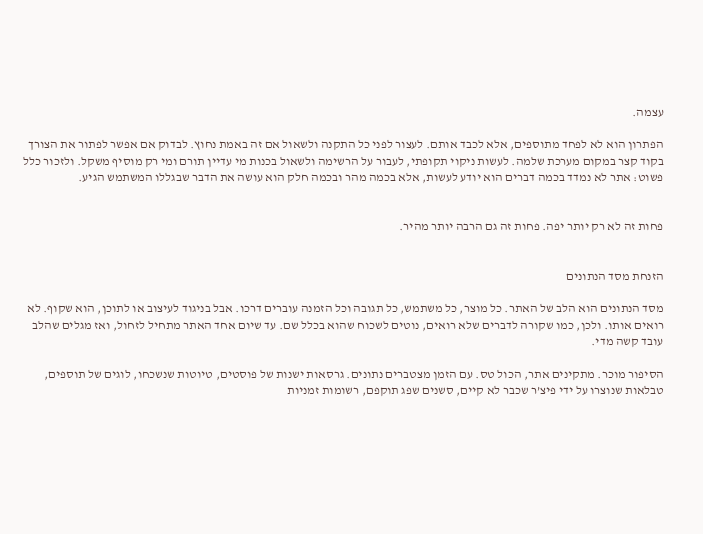עצמה.

הפתרון הוא לא לפחד מתוספים, אלא לכבד אותם. לעצור לפני כל התקנה ולשאול אם זה באמת נחוץ. לבדוק אם אפשר לפתור את הצורך בקוד קצר במקום מערכת שלמה. לעשות ניקוי תקופתי, לעבור על הרשימה ולשאול בכנות מי עדיין תורם ומי רק מוסיף משקל. ולזכור כלל פשוט: אתר לא נמדד בכמה דברים הוא יודע לעשות, אלא בכמה מהר ובכמה חלק הוא עושה את הדבר שבגללו המשתמש הגיע.


פחות זה לא רק יותר יפה. פחות זה גם הרבה יותר מהיר.


הזנחת מסד הנתונים

מסד הנתונים הוא הלב של האתר. כל מוצר, כל משתמש, כל תגובה וכל הזמנה עוברים דרכו. אבל בניגוד לעיצוב או לתוכן, הוא שקוף. לא רואים אותו. ולכן, כמו שקורה לדברים שלא רואים, נוטים לשכוח שהוא בכלל שם. עד שיום אחד האתר מתחיל לזחול, ואז מגלים שהלב עובד קשה מדי.

הסיפור מוכר. מתקינים אתר, הכול טס. עם הזמן מצטברים נתונים. גרסאות ישנות של פוסטים, טיוטות שנשכחו, לוגים של תוספים, טבלאות שנוצרו על ידי פיצ’ר שכבר לא קיים, סשנים שפג תוקפם, רשומות זמניות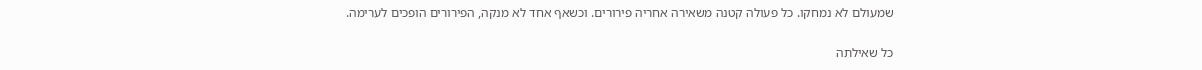שמעולם לא נמחקו. כל פעולה קטנה משאירה אחריה פירורים. וכשאף אחד לא מנקה, הפירורים הופכים לערימה.

כל שאילתה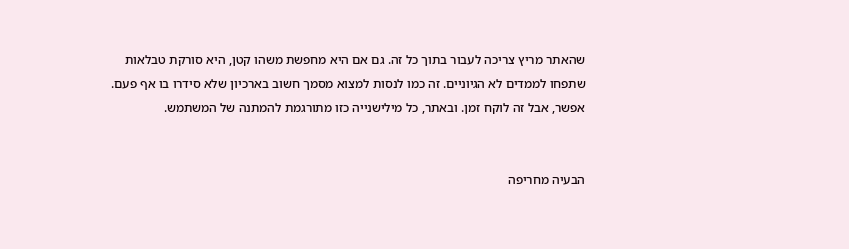שהאתר מריץ צריכה לעבור בתוך כל זה. גם אם היא מחפשת משהו קטן, היא סורקת טבלאות שתפחו לממדים לא הגיוניים. זה כמו לנסות למצוא מסמך חשוב בארכיון שלא סידרו בו אף פעם. אפשר, אבל זה לוקח זמן. ובאתר, כל מילישנייה כזו מתורגמת להמתנה של המשתמש.


הבעיה מחריפה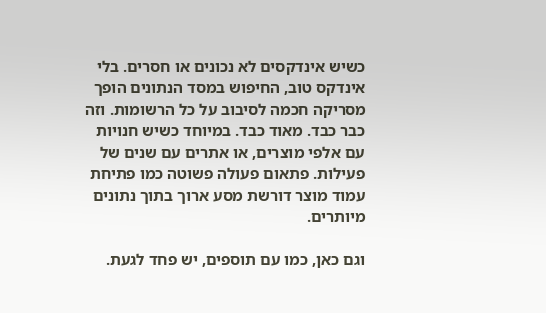כשיש אינדקסים לא נכונים או חסרים. בלי אינדקס טוב, החיפוש במסד הנתונים הופך מסריקה חכמה לסיבוב על כל הרשומות. וזה כבר כבד. מאוד כבד. במיוחד כשיש חנויות עם אלפי מוצרים, או אתרים עם שנים של פעילות. פתאום פעולה פשוטה כמו פתיחת עמוד מוצר דורשת מסע ארוך בתוך נתונים מיותרים.

וגם כאן, כמו עם תוספים, יש פחד לגעת.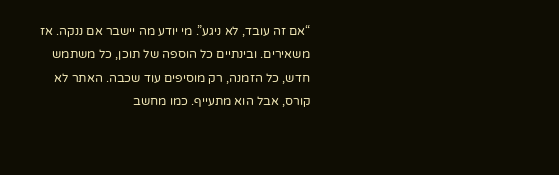“אם זה עובד, לא ניגע”. מי יודע מה יישבר אם ננקה. אז משאירים. ובינתיים כל הוספה של תוכן, כל משתמש חדש, כל הזמנה, רק מוסיפים עוד שכבה. האתר לא קורס, אבל הוא מתעייף. כמו מחשב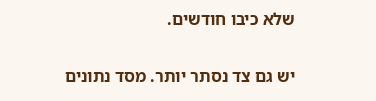שלא כיבו חודשים.

יש גם צד נסתר יותר. מסד נתונים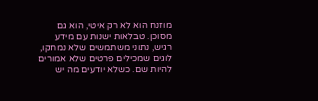מוזנח הוא לא רק איטי, הוא גם מסוכן. טבלאות ישנות עם מידע רגיש, נתוני משתמשים שלא נמחקו, לוגים שמכילים פרטים שלא אמורים להיות שם. כשלא יודעים מה יש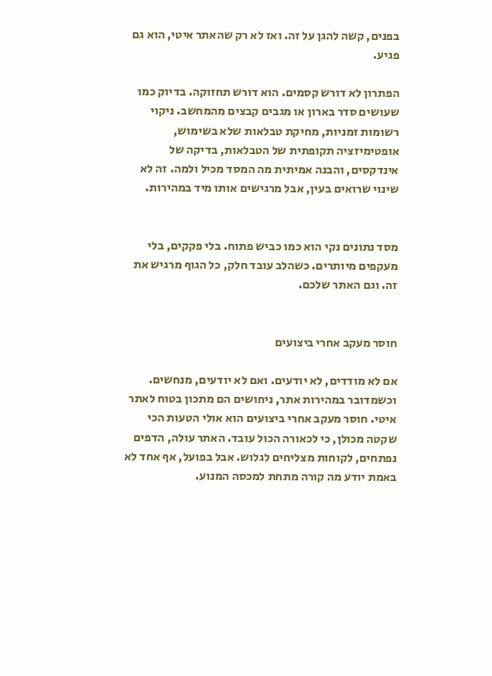בפנים, קשה להגן על זה. ואז לא רק שהאתר איטי, הוא גם פגיע.

הפתרון לא דורש קסמים. הוא דורש תחזוקה. בדיוק כמו שעושים סדר בארון או מגבים קבצים מהמחשב. ניקוי רשומות זמניות, מחיקת טבלאות שלא בשימוש, אופטימיזציה תקופתית של הטבלאות, בדיקה של אינדקסים, והבנה אמיתית מה המסד מכיל ולמה. זה לא שינוי שרואים בעין, אבל מרגישים אותו מיד במהירות.


מסד נתונים נקי הוא כמו כביש פתוח. בלי פקקים, בלי מעקפים מיותרים. כשהלב עובד חלק, כל הגוף מרגיש את זה. וגם האתר שלכם.


חוסר מעקב אחרי ביצועים

אם לא מודדים, לא יודעים. ואם לא יודעים, מנחשים. וכשמדובר במהירות אתר, ניחושים הם מתכון בטוח לאתר איטי. חוסר מעקב אחרי ביצועים הוא אולי הטעות הכי שקטה מכולן, כי לכאורה הכול עובד. האתר עולה, הדפים נפתחים, לקוחות מצליחים לגלוש. אבל בפועל, אף אחד לא באמת יודע מה קורה מתחת למכסה המנוע.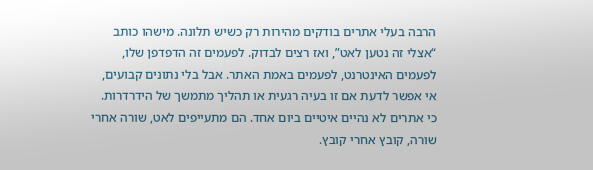הרבה בעלי אתרים בודקים מהירות רק כשיש תלונה. מישהו כותב “אצלי זה נטען לאט”, ואז רצים לבדוק. לפעמים זה הדפדפן שלו, לפעמים האינטרנט, לפעמים באמת האתר. אבל בלי נתונים קבועים, אי אפשר לדעת אם זו בעיה רגעית או תהליך מתמשך של הידרדרות. כי אתרים לא נהיים איטיים ביום אחד. הם מתעייפים לאט, שורה אחרי שורה, קובץ אחרי קובץ.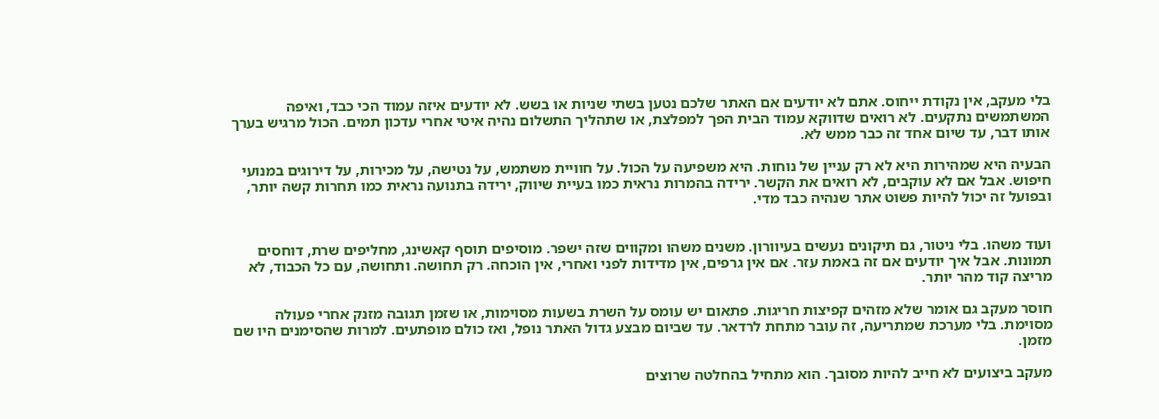בלי מעקב, אין נקודת ייחוס. אתם לא יודעים אם האתר שלכם נטען בשתי שניות או בשש. לא יודעים איזה עמוד הכי כבד, ואיפה המשתמשים נתקעים. לא רואים שדווקא עמוד הבית הפך למפלצת, או שתהליך התשלום נהיה איטי אחרי עדכון תמים. הכול מרגיש בערך אותו דבר, עד שיום אחד זה כבר ממש לא.

הבעיה היא שמהירות היא לא רק עניין של נוחות. היא משפיעה על הכול. על חוויית משתמש, על נטישה, על מכירות, על דירוגים במנועי חיפוש. אבל אם לא עוקבים, לא רואים את הקשר. ירידה בהמרות נראית כמו בעיית שיווק, ירידה בתנועה נראית כמו תחרות קשה יותר, ובפועל זה יכול להיות פשוט אתר שנהיה כבד מדי.


ועוד משהו. בלי ניטור, גם תיקונים נעשים בעיוורון. משנים משהו ומקווים שזה ישפר. מוסיפים תוסף קאשינג, מחליפים שרת, דוחסים תמונות. אבל איך יודעים אם זה באמת עזר. אם אין גרפים, אין מדידות לפני ואחרי, אין הוכחה. רק תחושה. ותחושה, עם כל הכבוד, לא מריצה קוד מהר יותר.

חוסר מעקב גם אומר שלא מזהים קפיצות חריגות. פתאום יש עומס על השרת בשעות מסוימות, או שזמן תגובה מזנק אחרי פעולה מסוימת. בלי מערכת שמתריעה, זה עובר מתחת לרדאר. עד שביום מבצע גדול האתר נופל, ואז כולם מופתעים. למרות שהסימנים היו שם מזמן.

מעקב ביצועים לא חייב להיות מסובך. הוא מתחיל בהחלטה שרוצים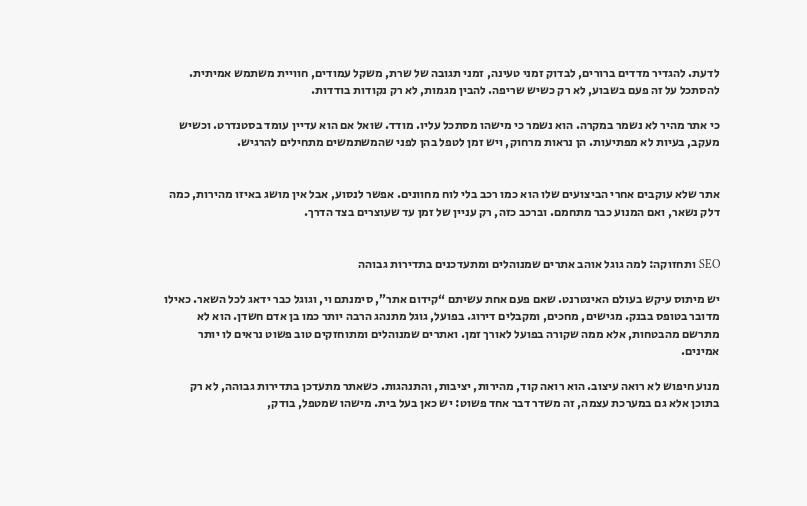לדעת. להגדיר מדדים ברורים, לבדוק זמני טעינה, זמני תגובה של שרת, משקל עמודים, חוויית משתמש אמיתית. להסתכל על זה פעם בשבוע, לא רק כשיש שריפה. להבין מגמות, לא רק נקודות בודדות.

כי אתר מהיר לא נשמר במקרה. הוא נשמר כי מישהו מסתכל עליו. מודד. שואל אם הוא עדיין עומד בסטנדרט. וכשיש מעקב, בעיות לא מפתיעות. הן נראות מרחוק, ויש זמן לטפל בהן לפני שהמשתמשים מתחילים להרגיש.


אתר שלא עוקבים אחרי הביצועים שלו הוא כמו רכב בלי לוח מחוונים. אפשר לנסוע, אבל אין מושג באיזו מהירות, כמה דלק נשאר, ואם המנוע כבר מתחמם. וברכב כזה, רק עניין של זמן עד שעוצרים בצד הדרך.


SEO ותחזוקה: למה גוגל אוהב אתרים שמנוהלים ומתעדכנים בתדירות גבוהה

יש מיתוס עיקש בעולם האינטרנט. שאם פעם אחת עשיתם “קידום אתר”, סימנתם וי, וגוגל כבר ידאג לכל השאר. כאילו מדובר בטופס בבנק. מגישים, מחכים, ומקבלים דירוג. בפועל, גוגל מתנהג הרבה יותר כמו בן אדם חשדן. הוא לא מתרשם מהבטחות, אלא ממה שקורה בפועל לאורך זמן. ואתרים שמנוהלים ומתוחזקים טוב פשוט נראים לו יותר אמינים.

מנוע חיפוש לא רואה עיצוב. הוא רואה קוד, מהירות, יציבות, והתנהגות. כשאתר מתעדכן בתדירות גבוהה, לא רק בתוכן אלא גם במערכת עצמה, זה משדר דבר אחד פשוט: יש כאן בעל בית. מישהו שמטפל, בודק,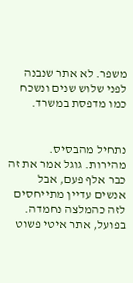משפר. לא אתר שנבנה לפני שלוש שנים ונשכח כמו מדפסת במשרד.


נתחיל מהבסיס. מהירות. גוגל אמר את זה כבר אלף פעם, אבל אנשים עדיין מתייחסים לזה כהמלצה נחמדה. בפועל, אתר איטי פשוט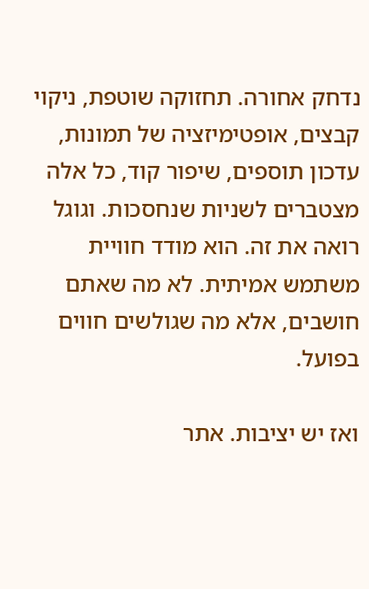נדחק אחורה. תחזוקה שוטפת, ניקוי קבצים, אופטימיזציה של תמונות, עדכון תוספים, שיפור קוד, כל אלה מצטברים לשניות שנחסכות. וגוגל רואה את זה. הוא מודד חוויית משתמש אמיתית. לא מה שאתם חושבים, אלא מה שגולשים חווים בפועל.

ואז יש יציבות. אתר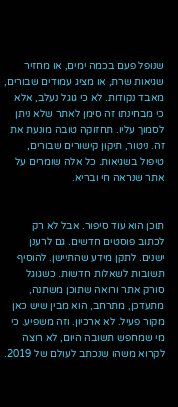שנופל פעם בכמה ימים, או מחזיר שגיאות שרת, או מציג עמודים שבורים, מאבד נקודות. לא כי גוגל נעלב, אלא כי מבחינתו זה סימן לאתר שלא ניתן לסמוך עליו. תחזוקה טובה מונעת את זה. ניטור, תיקון קישורים שבורים, טיפול בשגיאות. כל אלה שומרים על אתר שנראה חי ובריא.


תוכן הוא עוד סיפור. אבל לא רק לכתוב פוסטים חדשים. גם לרענן ישנים. לתקן מידע שהתיישן. להוסיף תשובות לשאלות חדשות. כשגוגל סורק אתר ורואה שתוכן משתנה, מתעדכן, מתרחב, הוא מבין שיש כאן מקור פעיל. לא ארכיון. וזה משפיע. כי מי שמחפש תשובה היום, לא רוצה לקרוא משהו שנכתב לעולם של 2019.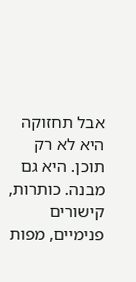אבל תחזוקה היא לא רק תוכן. היא גם מבנה. כותרות, קישורים פנימיים, מפות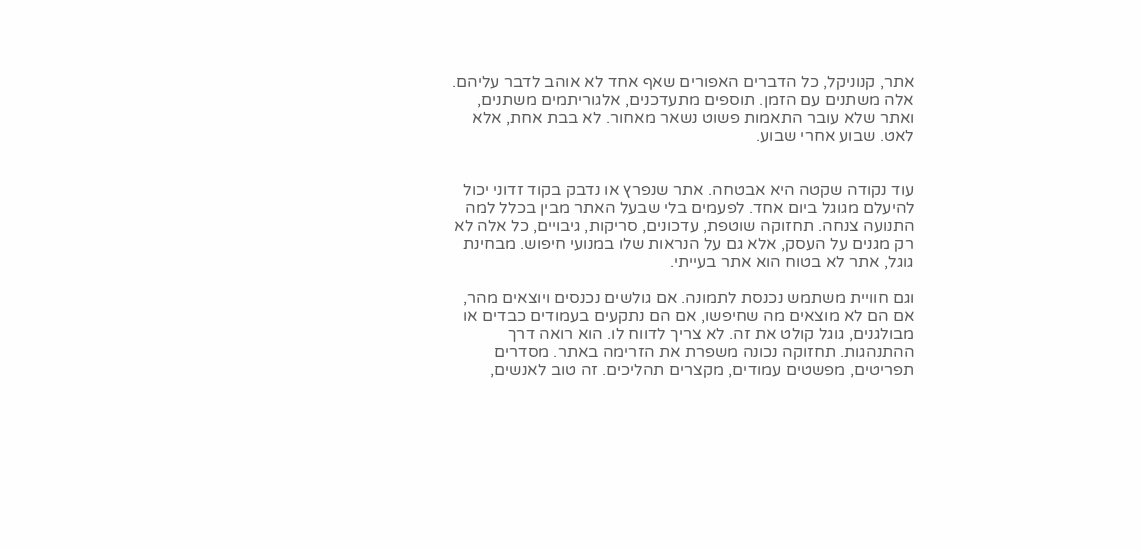אתר, קנוניקל, כל הדברים האפורים שאף אחד לא אוהב לדבר עליהם. אלה משתנים עם הזמן. תוספים מתעדכנים, אלגוריתמים משתנים, ואתר שלא עובר התאמות פשוט נשאר מאחור. לא בבת אחת, אלא לאט. שבוע אחרי שבוע.


עוד נקודה שקטה היא אבטחה. אתר שנפרץ או נדבק בקוד זדוני יכול להיעלם מגוגל ביום אחד. לפעמים בלי שבעל האתר מבין בכלל למה התנועה צנחה. תחזוקה שוטפת, עדכונים, סריקות, גיבויים, כל אלה לא רק מגנים על העסק, אלא גם על הנראות שלו במנועי חיפוש. מבחינת גוגל, אתר לא בטוח הוא אתר בעייתי.

וגם חוויית משתמש נכנסת לתמונה. אם גולשים נכנסים ויוצאים מהר, אם הם לא מוצאים מה שחיפשו, אם הם נתקעים בעמודים כבדים או מבולגנים, גוגל קולט את זה. לא צריך לדווח לו. הוא רואה דרך ההתנהגות. תחזוקה נכונה משפרת את הזרימה באתר. מסדרים תפריטים, מפשטים עמודים, מקצרים תהליכים. זה טוב לאנשים,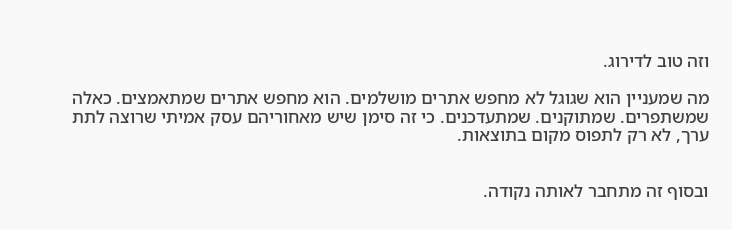וזה טוב לדירוג.

מה שמעניין הוא שגוגל לא מחפש אתרים מושלמים. הוא מחפש אתרים שמתאמצים. כאלה שמשתפרים. שמתוקנים. שמתעדכנים. כי זה סימן שיש מאחוריהם עסק אמיתי שרוצה לתת ערך, לא רק לתפוס מקום בתוצאות.


ובסוף זה מתחבר לאותה נקודה.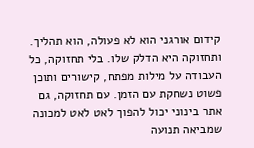קידום אורגני הוא לא פעולה, הוא תהליך. ותחזוקה היא הדלק שלו. בלי תחזוקה, כל העבודה על מילות מפתח, קישורים ותוכן פשוט נשחקת עם הזמן. עם תחזוקה, גם אתר בינוני יכול להפוך לאט לאט למכונה שמביאה תנועה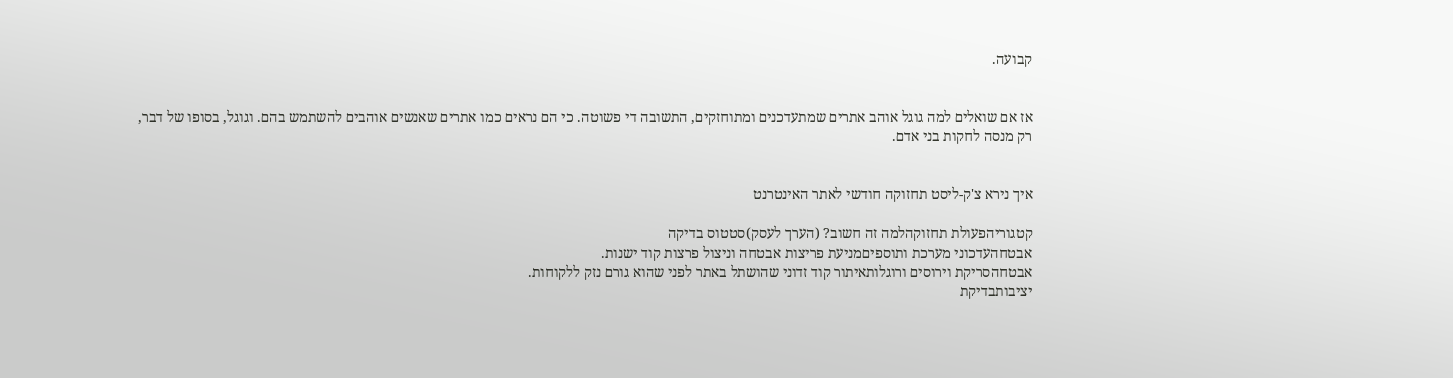קבועה.


אז אם שואלים למה גוגל אוהב אתרים שמתעדכנים ומתוחזקים, התשובה די פשוטה. כי הם נראים כמו אתרים שאנשים אוהבים להשתמש בהם. וגוגל, בסופו של דבר, רק מנסה לחקות בני אדם.


איך נירא צ'ק-ליסט תחזוקה חודשי לאתר האינטרנט

קטגוריהפעולת תחזוקהלמה זה חשוב? (הערך לעסק)סטטוס בדיקה
אבטחהעדכוני מערכת ותוספיםמניעת פריצות אבטחה וניצול פרצות קוד ישנות.
אבטחהסריקת וירוסים ורוגלותאיתור קוד זדוני שהושתל באתר לפני שהוא גורם נזק ללקוחות.
יציבותבדיקת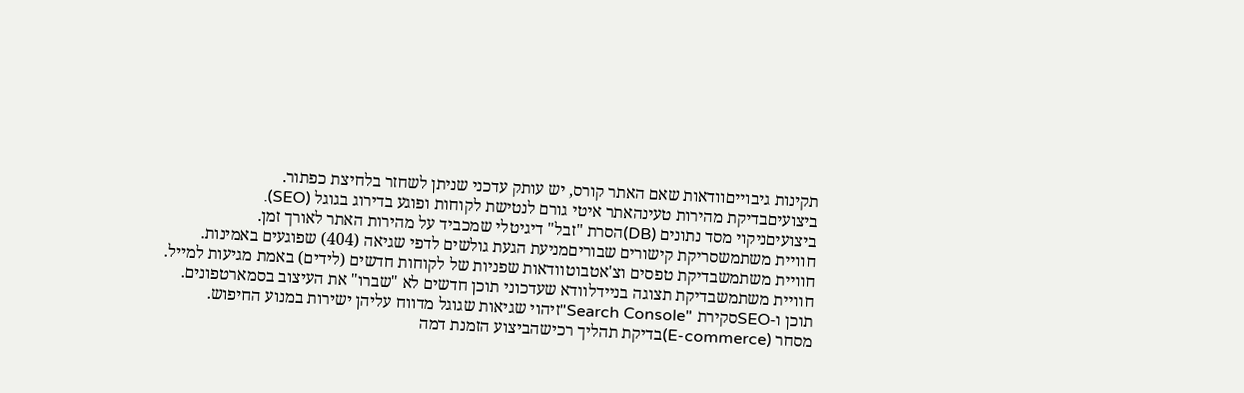תקינות גיבוייםוודאות שאם האתר קורס, יש עותק עדכני שניתן לשחזר בלחיצת כפתור.
ביצועיםבדיקת מהירות טעינהאתר איטי גורם לנטישת לקוחות ופוגע בדירוג בגוגל (SEO).
ביצועיםניקוי מסד נתונים (DB)הסרת "זבל" דיגיטלי שמכביד על מהירות האתר לאורך זמן.
חוויית משתמשסריקת קישורים שבוריםמניעת הגעת גולשים לדפי שגיאה (404) שפוגעים באמינות.
חוויית משתמשבדיקת טפסים וצ'אטבוטוודאות שפניות של לקוחות חדשים (לידים) באמת מגיעות למייל.
חוויית משתמשבדיקת תצוגה בניידלוודא שעדכוני תוכן חדשים לא "שברו" את העיצוב בסמארטפונים.
תוכן ו-SEOסקירת "Search Console"זיהוי שגיאות שגוגל מדווח עליהן ישירות במנוע החיפוש.
מסחר (E-commerce)בדיקת תהליך רכישהביצוע הזמנת דמה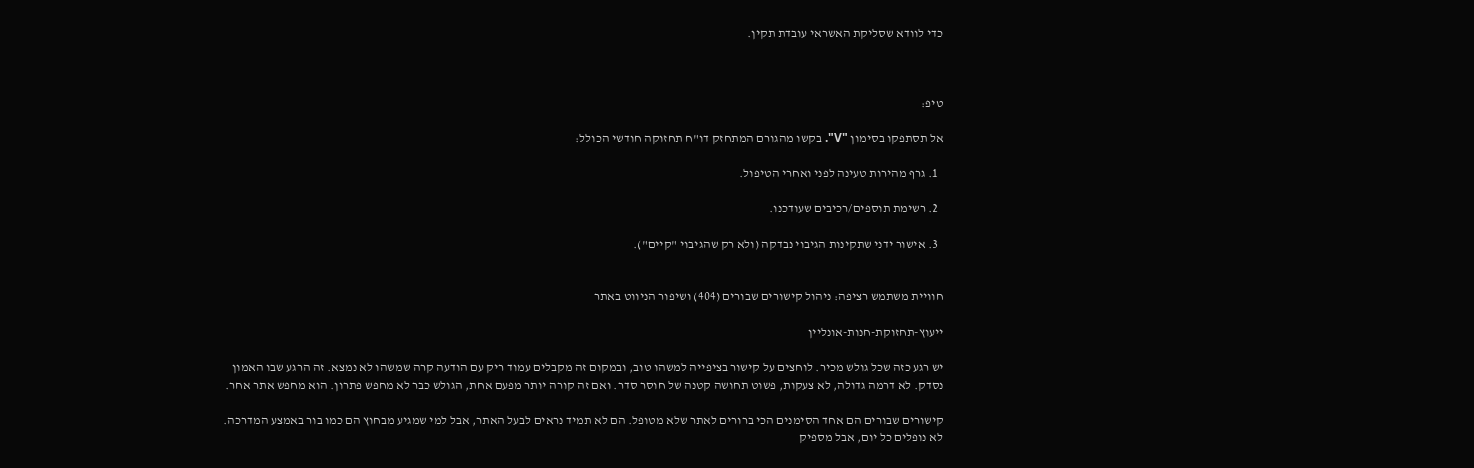כדי לוודא שסליקת האשראי עובדת תקין.



טיפ:

אל תסתפקו בסימון "V". בקשו מהגורם המתחזק דו"ח תחזוקה חודשי הכולל:

  1. גרף מהירות טעינה לפני ואחרי הטיפול.

  2. רשימת תוספים/רכיבים שעודכנו.

  3. אישור ידני שתקינות הגיבוי נבדקה (ולא רק שהגיבוי "קיים").


חוויית משתמש רציפה: ניהול קישורים שבורים (404) ושיפור הניווט באתר

ייעוץ-תחזוקת-חנות-אונליין

יש רגע כזה שכל גולש מכיר. לוחצים על קישור בציפייה למשהו טוב, ובמקום זה מקבלים עמוד ריק עם הודעה קרה שמשהו לא נמצא. זה הרגע שבו האמון נסדק. לא דרמה גדולה, לא צעקות, פשוט תחושה קטנה של חוסר סדר. ואם זה קורה יותר מפעם אחת, הגולש כבר לא מחפש פתרון. הוא מחפש אתר אחר.

קישורים שבורים הם אחד הסימנים הכי ברורים לאתר שלא מטופל. הם לא תמיד נראים לבעל האתר, אבל למי שמגיע מבחוץ הם כמו בור באמצע המדרכה. לא נופלים כל יום, אבל מספיק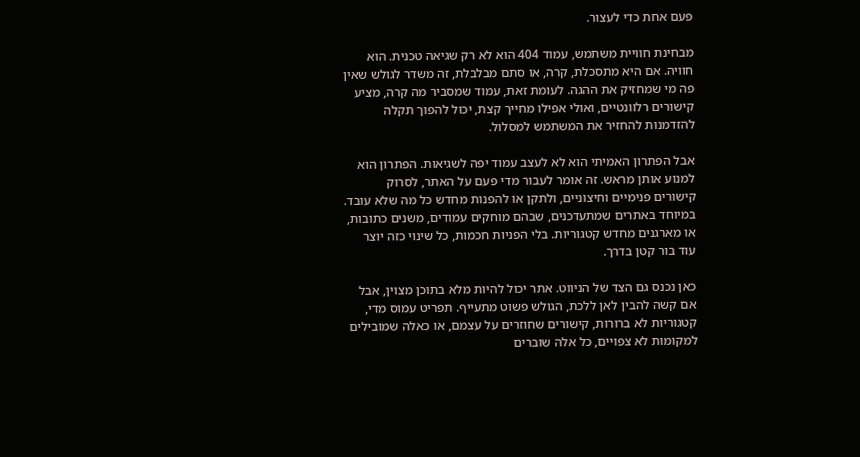פעם אחת כדי לעצור.

מבחינת חוויית משתמש, עמוד 404 הוא לא רק שגיאה טכנית. הוא חוויה. אם היא מתסכלת, קרה, או סתם מבלבלת, זה משדר לגולש שאין פה מי שמחזיק את ההגה. לעומת זאת, עמוד שמסביר מה קרה, מציע קישורים רלוונטיים, ואולי אפילו מחייך קצת, יכול להפוך תקלה להזדמנות להחזיר את המשתמש למסלול.

אבל הפתרון האמיתי הוא לא לעצב עמוד יפה לשגיאות. הפתרון הוא למנוע אותן מראש. זה אומר לעבור מדי פעם על האתר, לסרוק קישורים פנימיים וחיצוניים, ולתקן או להפנות מחדש כל מה שלא עובד. במיוחד באתרים שמתעדכנים, שבהם מוחקים עמודים, משנים כתובות, או מארגנים מחדש קטגוריות. בלי הפניות חכמות, כל שינוי כזה יוצר עוד בור קטן בדרך.

כאן נכנס גם הצד של הניווט. אתר יכול להיות מלא בתוכן מצוין, אבל אם קשה להבין לאן ללכת, הגולש פשוט מתעייף. תפריט עמוס מדי, קטגוריות לא ברורות, קישורים שחוזרים על עצמם, או כאלה שמובילים למקומות לא צפויים, כל אלה שוברים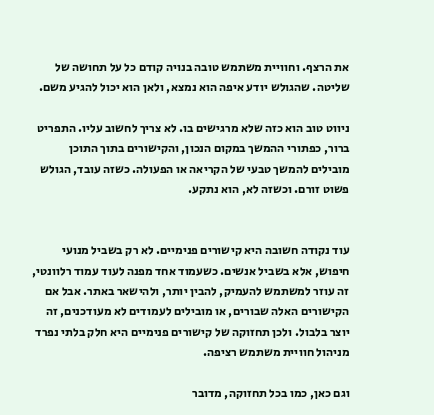את הרצף. וחוויית משתמש טובה בנויה קודם כל על תחושה של שליטה. שהגולש יודע איפה הוא נמצא, ולאן הוא יכול להגיע משם.

ניווט טוב הוא כזה שלא מרגישים בו. לא צריך לחשוב עליו. התפריט ברור, כפתורי ההמשך במקום הנכון, והקישורים בתוך התוכן מובילים להמשך טבעי של הקריאה או הפעולה. כשזה עובד, הגולש פשוט זורם. וכשזה לא, הוא נתקע.


עוד נקודה חשובה היא קישורים פנימיים. לא רק בשביל מנועי חיפוש, אלא בשביל אנשים. כשעמוד אחד מפנה לעוד עמוד רלוונטי, זה עוזר למשתמש להעמיק, להבין יותר, ולהישאר באתר. אבל אם הקישורים האלה שבורים, או מובילים לעמודים לא מעודכנים, זה יוצר בלבול. ולכן תחזוקה של קישורים פנימיים היא חלק בלתי נפרד מניהול חוויית משתמש רציפה.

וגם כאן, כמו בכל תחזוקה, מדובר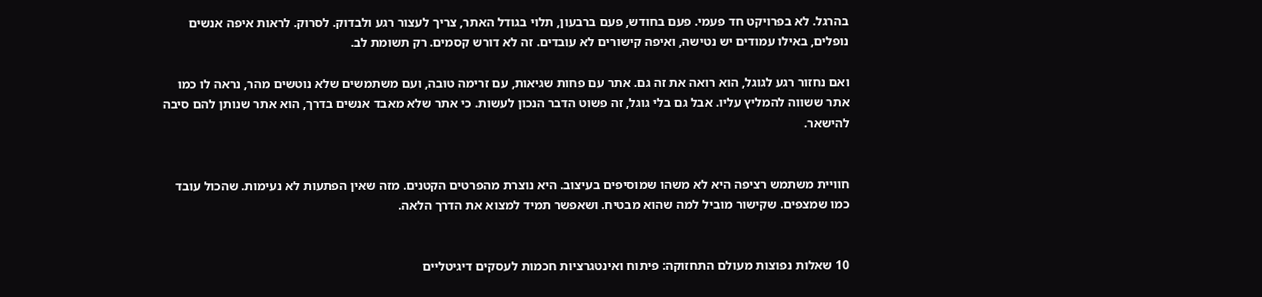בהרגל. לא בפרויקט חד פעמי. פעם בחודש, פעם ברבעון, תלוי בגודל האתר, צריך לעצור רגע ולבדוק. לסרוק. לראות איפה אנשים נופלים, באילו עמודים יש נטישה, ואיפה קישורים לא עובדים. זה לא דורש קסמים. רק תשומת לב.

ואם נחזור רגע לגוגל, הוא רואה את זה גם. אתר עם פחות שגיאות, עם זרימה טובה, ועם משתמשים שלא נוטשים מהר, נראה לו כמו אתר ששווה להמליץ עליו. אבל גם בלי גוגל, זה פשוט הדבר הנכון לעשות. כי אתר שלא מאבד אנשים בדרך, הוא אתר שנותן להם סיבה להישאר.


חוויית משתמש רציפה היא לא משהו שמוסיפים בעיצוב. היא נוצרת מהפרטים הקטנים. מזה שאין הפתעות לא נעימות. שהכול עובד כמו שמצפים. שקישור מוביל למה שהוא מבטיח. ושאפשר תמיד למצוא את הדרך הלאה.


10 שאלות נפוצות מעולם התחזוקה: פיתוח ואינטגרציות חכמות לעסקים דיגיטליים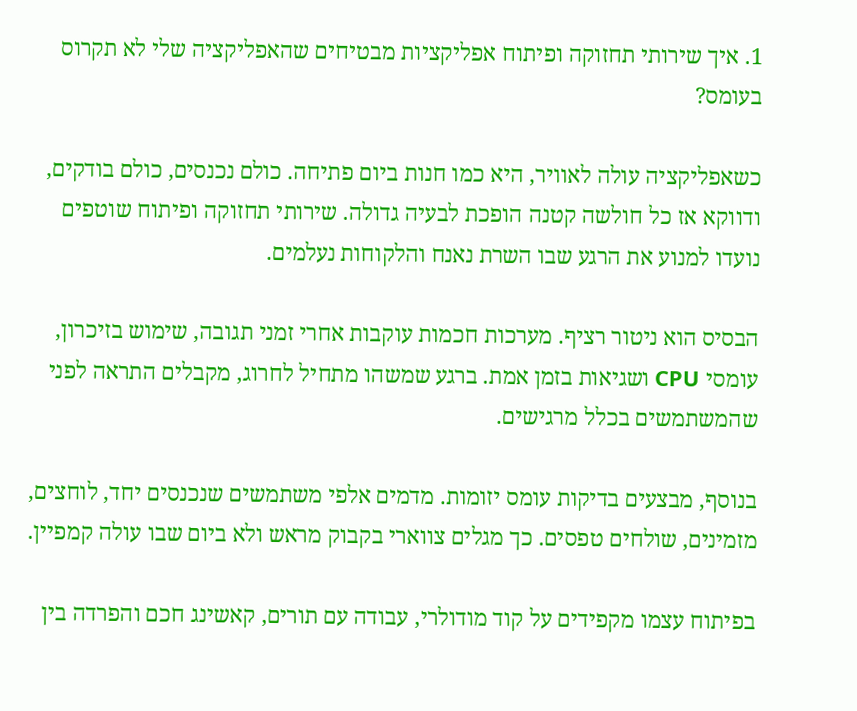1. איך שירותי תחזוקה ופיתוח אפליקציות מבטיחים שהאפליקציה שלי לא תקרוס בעומס?

כשאפליקציה עולה לאוויר, היא כמו חנות ביום פתיחה. כולם נכנסים, כולם בודקים, ודווקא אז כל חולשה קטנה הופכת לבעיה גדולה. שירותי תחזוקה ופיתוח שוטפים נועדו למנוע את הרגע שבו השרת נאנח והלקוחות נעלמים.

הבסיס הוא ניטור רציף. מערכות חכמות עוקבות אחרי זמני תגובה, שימוש בזיכרון, עומסי CPU ושגיאות בזמן אמת. ברגע שמשהו מתחיל לחרוג, מקבלים התראה לפני שהמשתמשים בכלל מרגישים.

בנוסף, מבצעים בדיקות עומס יזומות. מדמים אלפי משתמשים שנכנסים יחד, לוחצים, מזמינים, שולחים טפסים. כך מגלים צווארי בקבוק מראש ולא ביום שבו עולה קמפיין.

בפיתוח עצמו מקפידים על קוד מודולרי, עבודה עם תורים, קאשינג חכם והפרדה בין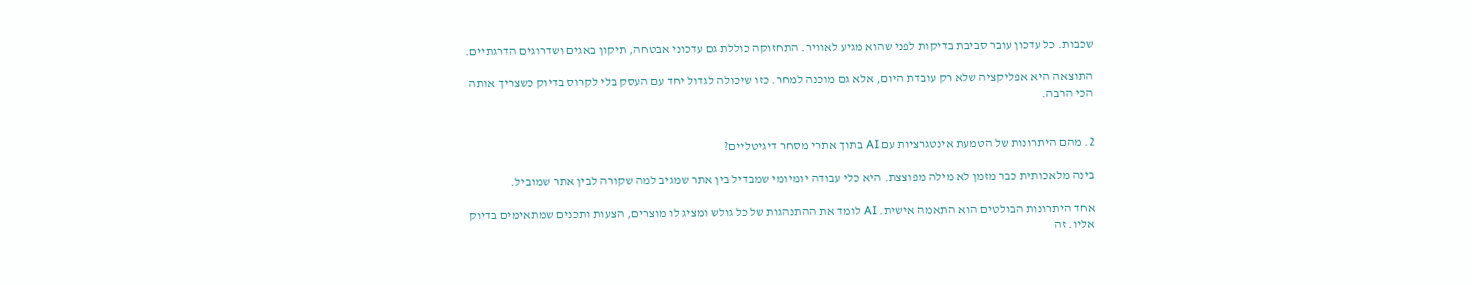שכבות. כל עדכון עובר סביבת בדיקות לפני שהוא מגיע לאוויר. התחזוקה כוללת גם עדכוני אבטחה, תיקון באגים ושדרוגים הדרגתיים.

התוצאה היא אפליקציה שלא רק עובדת היום, אלא גם מוכנה למחר. כזו שיכולה לגדול יחד עם העסק בלי לקרוס בדיוק כשצריך אותה הכי הרבה.


2. מהם היתרונות של הטמעת אינטגרציות עם AI בתוך אתרי מסחר דיגיטליים?

בינה מלאכותית כבר מזמן לא מילה מפוצצת. היא כלי עבודה יומיומי שמבדיל בין אתר שמגיב למה שקורה לבין אתר שמוביל.

אחד היתרונות הבולטים הוא התאמה אישית. AI לומד את ההתנהגות של כל גולש ומציג לו מוצרים, הצעות ותכנים שמתאימים בדיוק אליו. זה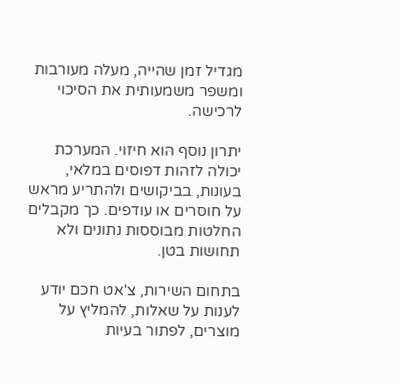מגדיל זמן שהייה, מעלה מעורבות ומשפר משמעותית את הסיכוי לרכישה.

יתרון נוסף הוא חיזוי. המערכת יכולה לזהות דפוסים במלאי, בעונות, בביקושים ולהתריע מראש על חוסרים או עודפים. כך מקבלים החלטות מבוססות נתונים ולא תחושות בטן.

בתחום השירות, צ'אט חכם יודע לענות על שאלות, להמליץ על מוצרים, לפתור בעיות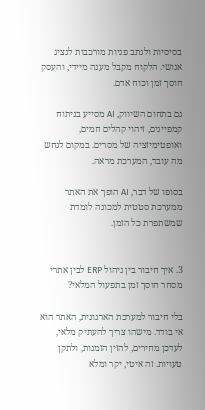בסיסיות ולנתב פניות מורכבות לנציג אנושי. הלקוח מקבל מענה מיידי, והעסק חוסך זמן וכוח אדם.

גם בתחום השיווק, AI מסייע בניתוח קמפיינים, זיהוי קהלים חמים, ואופטימיזציה של מסרים. במקום לנחש מה עובד, המערכת מראה.

בסופו של דבר, AI הופך את האתר ממערכת סטטית למכונה לומדת שמשתפרת כל הזמן.


3. איך חיבור בין ניהול ERP לבין אתרי מסחר חוסך זמן בתפעול המלאי?

בלי חיבור למערכת הארגונית, האתר הוא אי בודד. מישהו צריך להעתיק מלאי, לעדכן מחירים, להזין הזמנות, ולתקן טעויות. זה איטי, יקר ומלא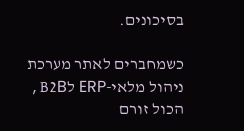בסיכונים.

כשמחברים לאתר מערכת ניהול מלאי-ERP לB2B , הכול זורם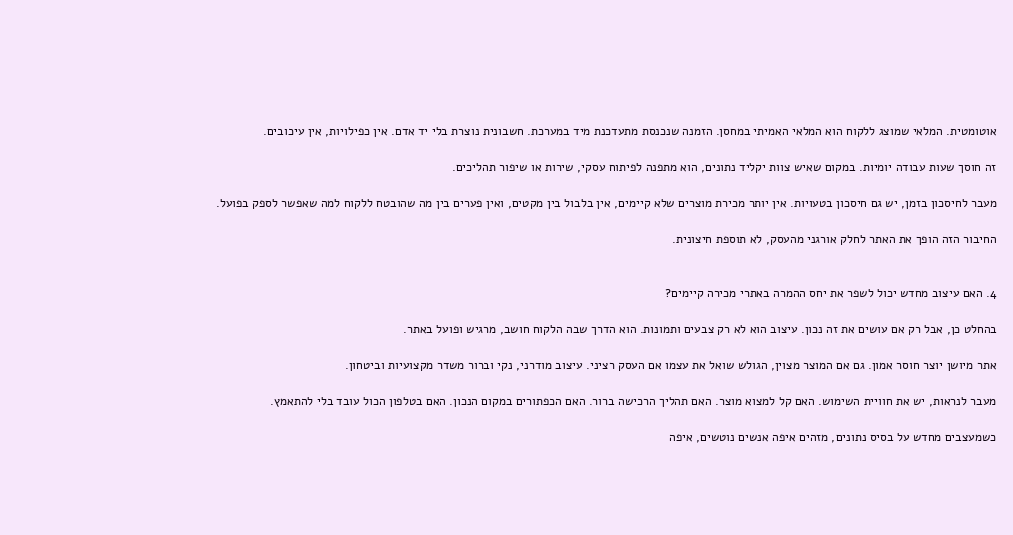אוטומטית. המלאי שמוצג ללקוח הוא המלאי האמיתי במחסן. הזמנה שנכנסת מתעדכנת מיד במערכת. חשבונית נוצרת בלי יד אדם. אין כפילויות, אין עיכובים.

זה חוסך שעות עבודה יומיות. במקום שאיש צוות יקליד נתונים, הוא מתפנה לפיתוח עסקי, שירות או שיפור תהליכים.

מעבר לחיסכון בזמן, יש גם חיסכון בטעויות. אין יותר מכירת מוצרים שלא קיימים, אין בלבול בין מקטים, ואין פערים בין מה שהובטח ללקוח למה שאפשר לספק בפועל.

החיבור הזה הופך את האתר לחלק אורגני מהעסק, לא תוספת חיצונית.


4. האם עיצוב מחדש יכול לשפר את יחס ההמרה באתרי מכירה קיימים?

בהחלט כן, אבל רק אם עושים את זה נכון. עיצוב הוא לא רק צבעים ותמונות. הוא הדרך שבה הלקוח חושב, מרגיש ופועל באתר.

אתר מיושן יוצר חוסר אמון. גם אם המוצר מצוין, הגולש שואל את עצמו אם העסק רציני. עיצוב מודרני, נקי וברור משדר מקצועיות וביטחון.

מעבר לנראות, יש את חוויית השימוש. האם קל למצוא מוצר. האם תהליך הרכישה ברור. האם הכפתורים במקום הנכון. האם בטלפון הכול עובד בלי להתאמץ.

כשמעצבים מחדש על בסיס נתונים, מזהים איפה אנשים נוטשים, איפה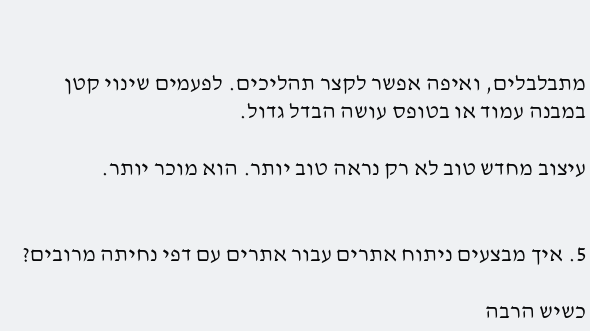מתבלבלים, ואיפה אפשר לקצר תהליכים. לפעמים שינוי קטן במבנה עמוד או בטופס עושה הבדל גדול.

עיצוב מחדש טוב לא רק נראה טוב יותר. הוא מוכר יותר.


5. איך מבצעים ניתוח אתרים עבור אתרים עם דפי נחיתה מרובים?

כשיש הרבה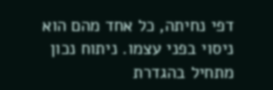דפי נחיתה, כל אחד מהם הוא ניסוי בפני עצמו. ניתוח נכון מתחיל בהגדרת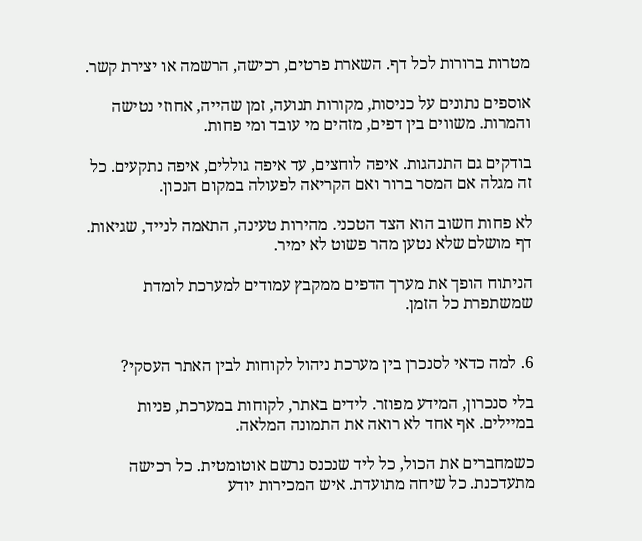מטרות ברורות לכל דף. השארת פרטים, רכישה, הרשמה או יצירת קשר.

אוספים נתונים על כניסות, מקורות תנועה, זמן שהייה, אחוזי נטישה והמרות. משווים בין דפים, מזהים מי עובד ומי פחות.

בודקים גם התנהגות. איפה לוחצים, עד איפה גוללים, איפה נתקעים. כל זה מגלה אם המסר ברור ואם הקריאה לפעולה במקום הנכון.

לא פחות חשוב הוא הצד הטכני. מהירות טעינה, התאמה לנייד, שגיאות. דף מושלם שלא נטען מהר פשוט לא ימיר.

הניתוח הופך את מערך הדפים ממקבץ עמודים למערכת לומדת שמשתפרת כל הזמן.


6. למה כדאי לסנכרן בין מערכת ניהול לקוחות לבין האתר העסקי?

בלי סנכרון, המידע מפוזר. לידים באתר, לקוחות במערכת, פניות במיילים. אף אחד לא רואה את התמונה המלאה.

כשמחברים את הכול, כל ליד שנכנס נרשם אוטומטית. כל רכישה מתעדכנת. כל שיחה מתועדת. איש המכירות יודע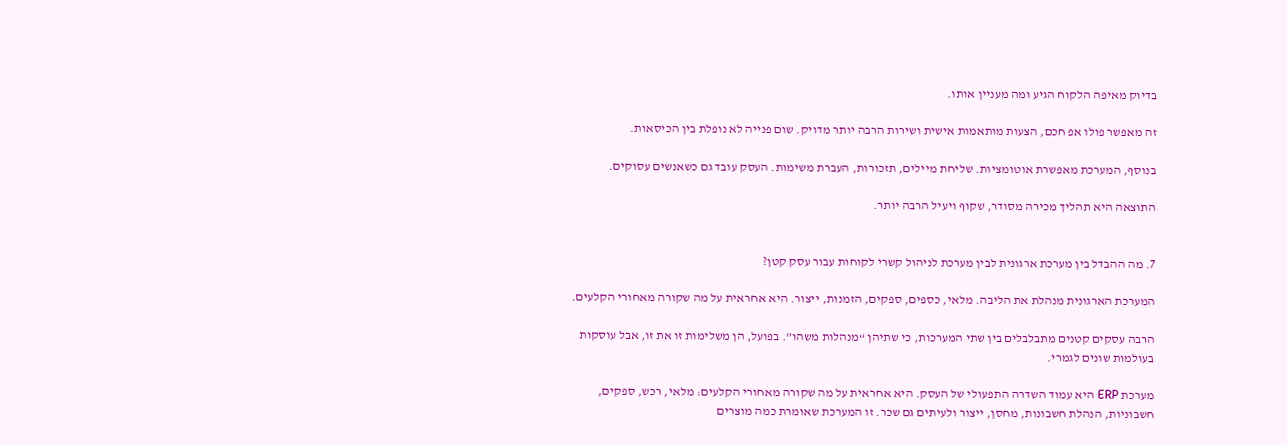בדיוק מאיפה הלקוח הגיע ומה מעניין אותו.

זה מאפשר פולו אפ חכם, הצעות מותאמות אישית ושירות הרבה יותר מדויק. שום פנייה לא נופלת בין הכיסאות.

בנוסף, המערכת מאפשרת אוטומציות. שליחת מיילים, תזכורות, העברת משימות. העסק עובד גם כשאנשים עסוקים.

התוצאה היא תהליך מכירה מסודר, שקוף ויעיל הרבה יותר.


7. מה ההבדל בין מערכת ארגונית לבין מערכת לניהול קשרי לקוחות עבור עסק קטן?

המערכת הארגונית מנהלת את הליבה. מלאי, כספים, ספקים, הזמנות, ייצור. היא אחראית על מה שקורה מאחורי הקלעים.

הרבה עסקים קטנים מתבלבלים בין שתי המערכות, כי שתיהן “מנהלות משהו”. בפועל, הן משלימות זו את זו, אבל עוסקות בעולמות שונים לגמרי.

מערכת ERP היא עמוד השדרה התפעולי של העסק. היא אחראית על מה שקורה מאחורי הקלעים: מלאי, רכש, ספקים, חשבוניות, הנהלת חשבונות, מחסן, ייצור ולעיתים גם שכר. זו המערכת שאומרת כמה מוצרים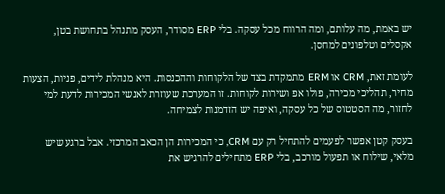יש באמת, מה עלותם, ומה הרווח מכל עסקה. בלי ERP מסודר, העסק מתנהל בתחושת בטן, אקסלים וטלפונים למחסן.

לעומת זאת, CRM או ERM מתמקדת בצד של הלקוחות וההכנסות. היא מנהלת לידים, פניות, הצעות מחיר, תהליכי מכירה, פולו אפ ושירות לקוחות. זו המערכת שעוזרת לאנשי המכירות לדעת למי לחזור, מה הסטטוס של כל עסקה, ואיפה יש הזדמנות לצמיחה.

בעסק קטן אפשר לפעמים להתחיל רק עם CRM, כי המכירות הן הכאב המרכזי. אבל ברגע שיש מלאי, שילוח או תפעול מורכב, בלי ERP מתחילים להרגיש את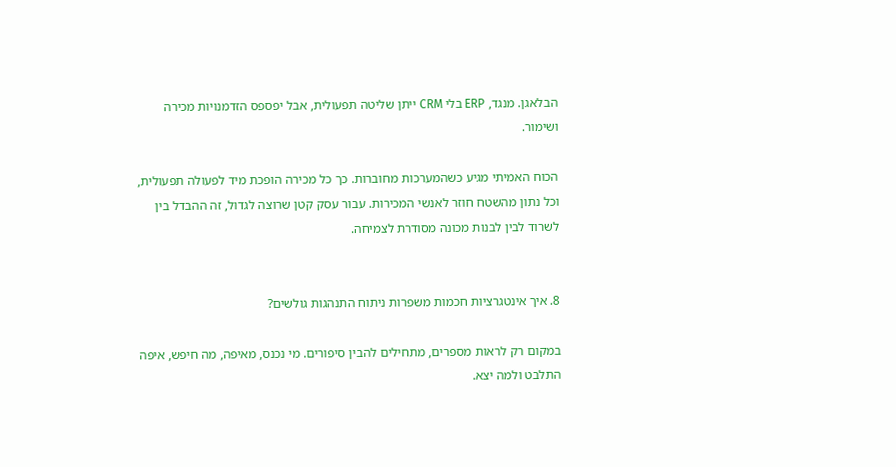הבלאגן. מנגד, ERP בלי CRM ייתן שליטה תפעולית, אבל יפספס הזדמנויות מכירה ושימור.

הכוח האמיתי מגיע כשהמערכות מחוברות. כך כל מכירה הופכת מיד לפעולה תפעולית, וכל נתון מהשטח חוזר לאנשי המכירות. עבור עסק קטן שרוצה לגדול, זה ההבדל בין לשרוד לבין לבנות מכונה מסודרת לצמיחה.


8. איך אינטגרציות חכמות משפרות ניתוח התנהגות גולשים?

במקום רק לראות מספרים, מתחילים להבין סיפורים. מי נכנס, מאיפה, מה חיפש, איפה התלבט ולמה יצא.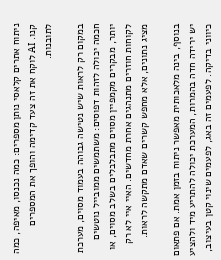ניתוח אתרים קלאסי נותן מספרים: כמה נכנסו, מאיפה, כמה קנו. AI לוקח את זה צעד קדימה והופך את המספרים לתובנות.

במקום רק לראות שיש נטישה גבוהה בעמוד מסוים, מערכת חכמה יכולה לזהות דפוסים: משתמשים ממובייל נוטשים יותר, מבקרים מקמפיין מסוים מתבלבלים בשלב מסוים, או לקוחות חוזרים מתנהגים אחרת מחדשים. האיי איי לא רק מציג נתונים, אלא מחפש קשרים שאדם מתקשה לראות.

בנוסף, בינה מלאכותית מאפשר ניתוח בזמן אמת. אם פתאום יש ירידה חדה בהמרות, המערכת יכולה להתריע מיד ולהציע כיווני בדיקה. לפעמים זה באג, לפעמים שינוי קטן בעיצוב,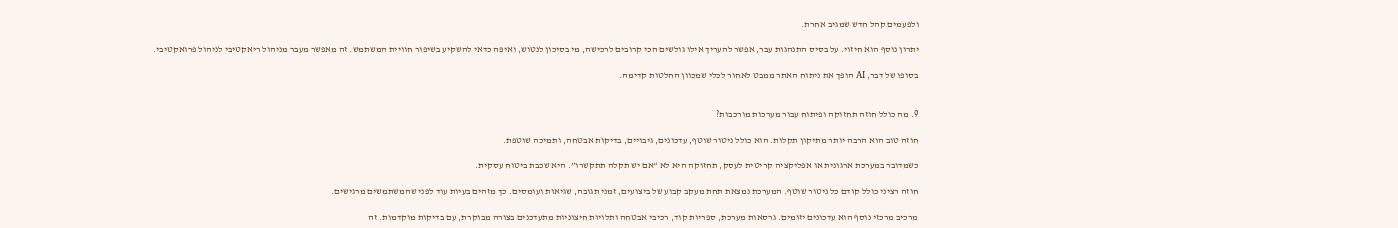ולפעמים קהל חדש שמגיב אחרת.

יתרון נוסף הוא חיזוי. על בסיס התנהגות עבר, אפשר להעריך אילו גולשים הכי קרובים לרכישה, מי בסיכון לנטוש, ואיפה כדאי להשקיע בשיפור חוויית המשתמש. זה מאפשר מעבר מניהול ריאקטיבי לניהול פרואקטיבי.

בסופו של דבר, AI הופך את ניתוח האתר ממבט לאחור לכלי שמכוון החלטות קדימה.


9. מה כולל חוזה תחזוקה ופיתוח עבור מערכות מורכבות?

חוזה טוב הוא הרבה יותר מתיקון תקלות. הוא כולל ניטור שוטף, עדכונים, גיבויים, בדיקות אבטחה, ותמיכה שוטפת.

כשמדובר במערכת ארגונית או אפליקציה קריטית לעסק, תחזוקה היא לא “אם יש תקלה תתקשרו”. היא שכבת ביטוח עסקית.

חוזה רציני כולל קודם כל ניטור שוטף. המערכת נמצאת תחת מעקב קבוע של ביצועים, זמני תגובה, שגיאות ועומסים. כך מזהים בעיות עוד לפני שהמשתמשים מרגישים.

מרכיב מרכזי נוסף הוא עדכונים יזומים. גרסאות מערכת, ספריות קוד, רכיבי אבטחה ותלויות חיצוניות מתעדכנים בצורה מבוקרת, עם בדיקות מוקדמות. זה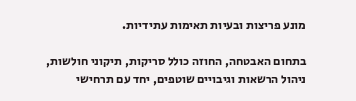מונע פריצות ובעיות תאימות עתידיות.

בתחום האבטחה, החוזה כולל סריקות, תיקוני חולשות, ניהול הרשאות וגיבויים שוטפים, יחד עם תרחישי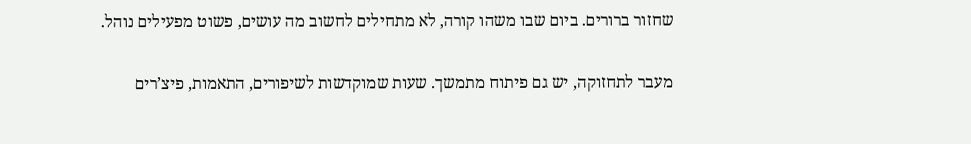שחזור ברורים. ביום שבו משהו קורה, לא מתחילים לחשוב מה עושים, פשוט מפעילים נוהל.

מעבר לתחזוקה, יש גם פיתוח מתמשך. שעות שמוקדשות לשיפורים, התאמות, פיצ’רים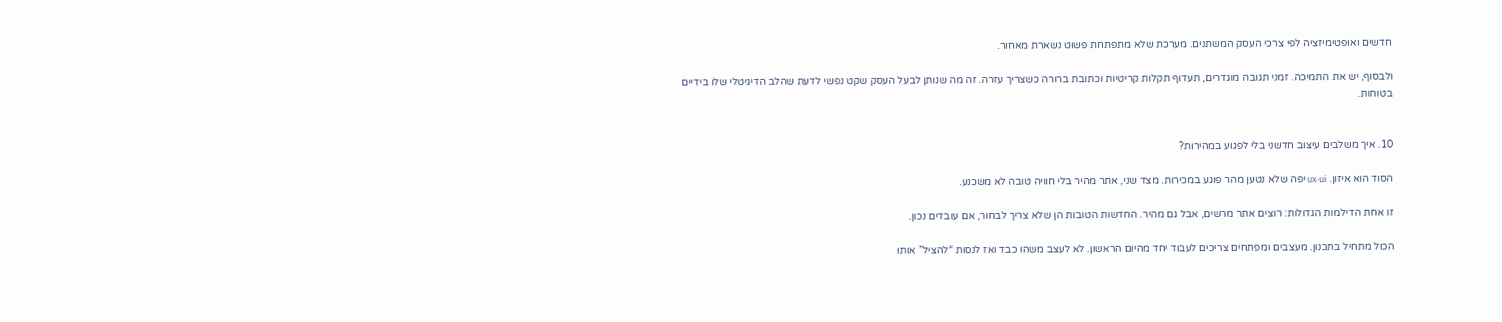חדשים ואופטימיזציה לפי צרכי העסק המשתנים. מערכת שלא מתפתחת פשוט נשארת מאחור.

ולבסוף, יש את התמיכה. זמני תגובה מוגדרים, תעדוף תקלות קריטיות וכתובת ברורה כשצריך עזרה. זה מה שנותן לבעל העסק שקט נפשי לדעת שהלב הדיגיטלי שלו בידיים בטוחות.


10. איך משלבים עיצוב חדשני בלי לפגוע במהירות?

הסוד הוא איזון. ux-ui יפה שלא נטען מהר פוגע במכירות. מצד שני, אתר מהיר בלי חוויה טובה לא משכנע.

זו אחת הדילמות הגדולות: רוצים אתר מרשים, אבל גם מהיר. החדשות הטובות הן שלא צריך לבחור, אם עובדים נכון.

הכול מתחיל בתכנון. מעצבים ומפתחים צריכים לעבוד יחד מהיום הראשון. לא לעצב משהו כבד ואז לנסות “להציל” אותו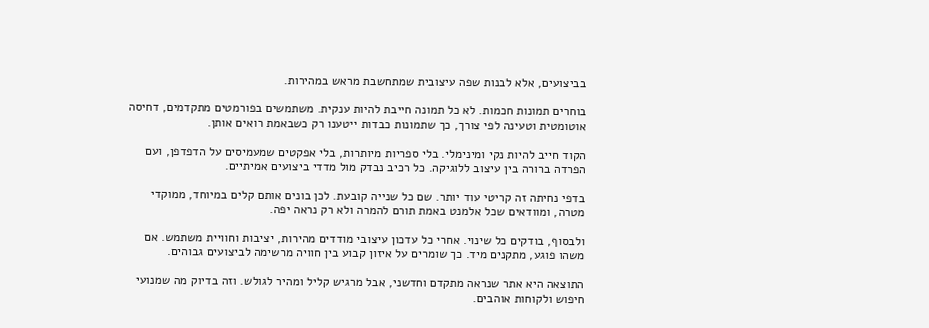בביצועים, אלא לבנות שפה עיצובית שמתחשבת מראש במהירות.

בוחרים תמונות חכמות. לא כל תמונה חייבת להיות ענקית. משתמשים בפורמטים מתקדמים, דחיסה אוטומטית וטעינה לפי צורך, כך שתמונות כבדות ייטענו רק כשבאמת רואים אותן.

הקוד חייב להיות נקי ומינימלי. בלי ספריות מיותרות, בלי אפקטים שמעמיסים על הדפדפן, ועם הפרדה ברורה בין עיצוב ללוגיקה. כל רכיב נבדק מול מדדי ביצועים אמיתיים.

בדפי נחיתה זה קריטי עוד יותר. שם כל שנייה קובעת. לכן בונים אותם קלים במיוחד, ממוקדי מטרה, ומוודאים שכל אלמנט באמת תורם להמרה ולא רק נראה יפה.

ולבסוף, בודקים כל שינוי. אחרי כל עדכון עיצובי מודדים מהירות, יציבות וחוויית משתמש. אם משהו פוגע, מתקנים מיד. כך שומרים על איזון קבוע בין חוויה מרשימה לביצועים גבוהים.

התוצאה היא אתר שנראה מתקדם וחדשני, אבל מרגיש קליל ומהיר לגולש. וזה בדיוק מה שמנועי חיפוש ולקוחות אוהבים.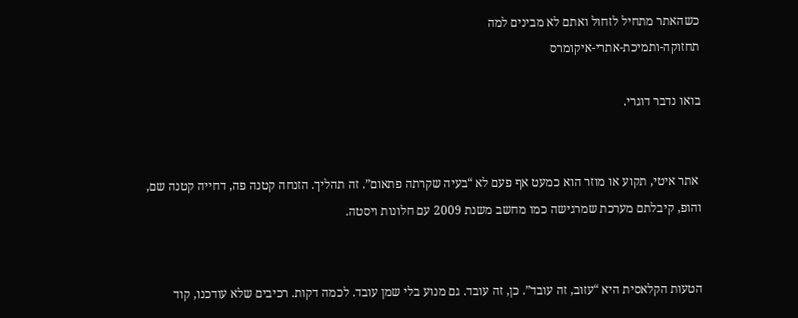כשהאתר מתחיל לזחול ואתם לא מבינים למה
תחזוקה-ותמיכת-אתרי-איקומרס

בואו נדבר דוגרי.


 אתר איטי, תקוע או מוזר הוא כמעט אף פעם לא “בעיה שקרתה פתאום”. זה תהליך. הזנחה קטנה פה, דחייה קטנה שם, והופ, קיבלתם מערכת שמרגישה כמו מחשב משנת 2009 עם חלונות ויסטה.


הטעות הקלאסית היא “עזוב, זה עובד”. כן, זה עובד. גם מנוע בלי שמן עובד. לכמה דקות. רכיבים שלא עודכנו, קוד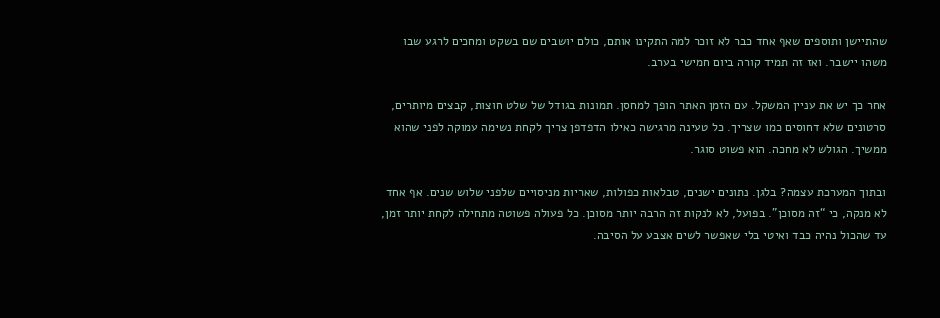שהתיישן ותוספים שאף אחד כבר לא זוכר למה התקינו אותם, כולם יושבים שם בשקט ומחכים לרגע שבו משהו יישבר. ואז זה תמיד קורה ביום חמישי בערב.

אחר כך יש את עניין המשקל. עם הזמן האתר הופך למחסן. תמונות בגודל של שלט חוצות, קבצים מיותרים, סרטונים שלא דחוסים כמו שצריך. כל טעינה מרגישה כאילו הדפדפן צריך לקחת נשימה עמוקה לפני שהוא ממשיך. הגולש לא מחכה. הוא פשוט סוגר.

ובתוך המערכת עצמה? בלגן. נתונים ישנים, טבלאות כפולות, שאריות מניסויים שלפני שלוש שנים. אף אחד לא מנקה, כי “זה מסוכן”. בפועל, לא לנקות זה הרבה יותר מסוכן. כל פעולה פשוטה מתחילה לקחת יותר זמן, עד שהכול נהיה כבד ואיטי בלי שאפשר לשים אצבע על הסיבה.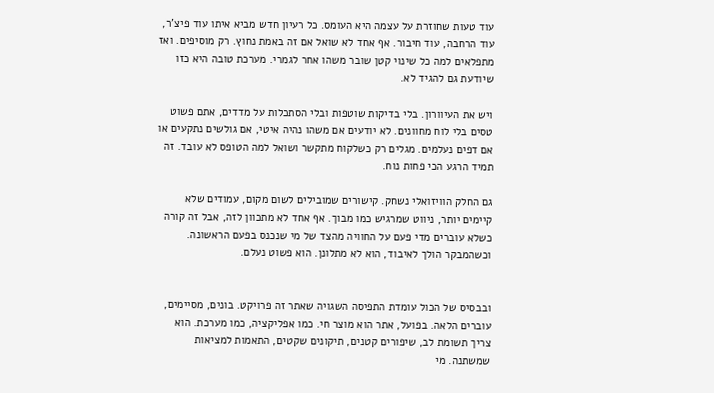עוד טעות שחוזרת על עצמה היא העומס. כל רעיון חדש מביא איתו עוד פיצ’ר, עוד הרחבה, עוד חיבור. אף אחד לא שואל אם זה באמת נחוץ. רק מוסיפים. ואז מתפלאים למה כל שינוי קטן שובר משהו אחר לגמרי. מערכת טובה היא כזו שיודעת גם להגיד לא.

ויש את העיוורון. בלי בדיקות שוטפות ובלי הסתכלות על מדדים, אתם פשוט טסים בלי לוח מחוונים. לא יודעים אם משהו נהיה איטי, אם גולשים נתקעים או אם דפים נעלמים. מגלים רק כשלקוח מתקשר ושואל למה הטופס לא עובד. זה תמיד הרגע הכי פחות נוח.

גם החלק הוויזואלי נשחק. קישורים שמובילים לשום מקום, עמודים שלא קיימים יותר, ניווט שמרגיש כמו מבוך. אף אחד לא מתכוון לזה, אבל זה קורה כשלא עוברים מדי פעם על החוויה מהצד של מי שנכנס בפעם הראשונה. וכשהמבקר הולך לאיבוד, הוא לא מתלונן. הוא פשוט נעלם.


ובבסיס של הכול עומדת התפיסה השגויה שאתר זה פרויקט. בונים, מסיימים, עוברים הלאה. בפועל, אתר הוא מוצר חי. כמו אפליקציה, כמו מערכת. הוא צריך תשומת לב, שיפורים קטנים, תיקונים שקטים, התאמות למציאות שמשתנה. מי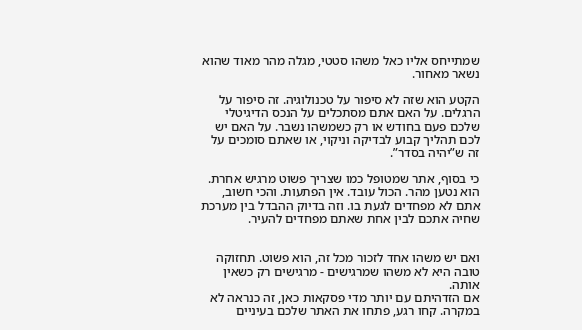שמתייחס אליו כאל משהו סטטי, מגלה מהר מאוד שהוא נשאר מאחור.

הקטע הוא שזה לא סיפור על טכנולוגיה. זה סיפור על הרגלים. על האם אתם מסתכלים על הנכס הדיגיטלי שלכם פעם בחודש או רק כשמשהו נשבר. על האם יש לכם תהליך קבוע לבדיקה וניקוי, או שאתם סומכים על זה ש”יהיה בסדר”.

כי בסוף, אתר שמטופל כמו שצריך פשוט מרגיש אחרת. הוא נטען מהר. הכול עובד. אין הפתעות. והכי חשוב, אתם לא מפחדים לגעת בו. וזה בדיוק ההבדל בין מערכת שחיה אתכם לבין אחת שאתם מפחדים להעיר.


ואם יש משהו אחד לזכור מכל זה, הוא פשוט. תחזוקה טובה היא לא משהו שמרגישים - מרגישים רק כשאין אותה.
אם הזדהיתם עם יותר מדי פסקאות כאן, זה כנראה לא במקרה. קחו רגע, פתחו את האתר שלכם בעיניים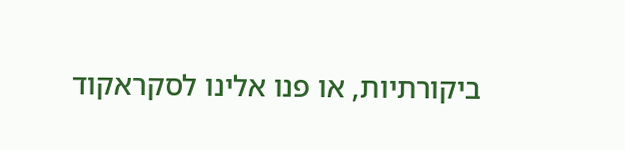ביקורתיות, או פנו אלינו לסקראקוד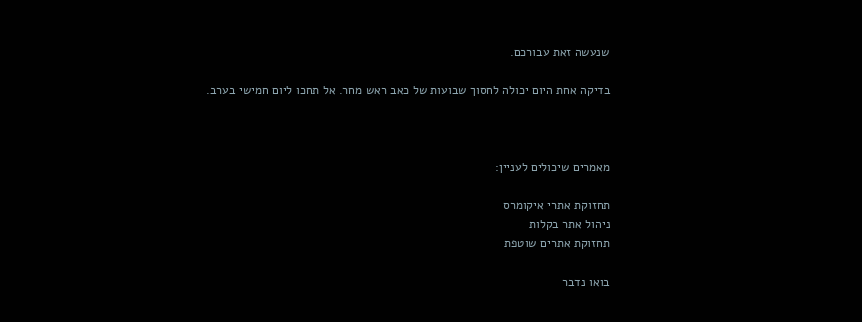שנעשה זאת עבורכם.

בדיקה אחת היום יכולה לחסוך שבועות של כאב ראש מחר. אל תחכו ליום חמישי בערב.



מאמרים שיכולים לעניין:

תחזוקת אתרי איקומרס
ניהול אתר בקלות
תחזוקת אתרים שוטפת

בואו נדבר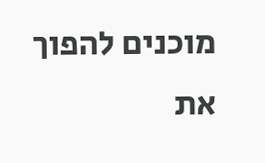מוכנים להפוך את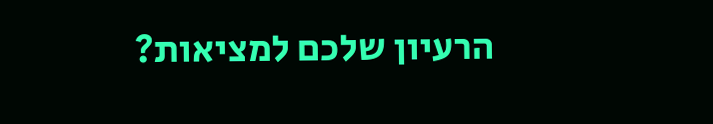הרעיון שלכם למציאות?